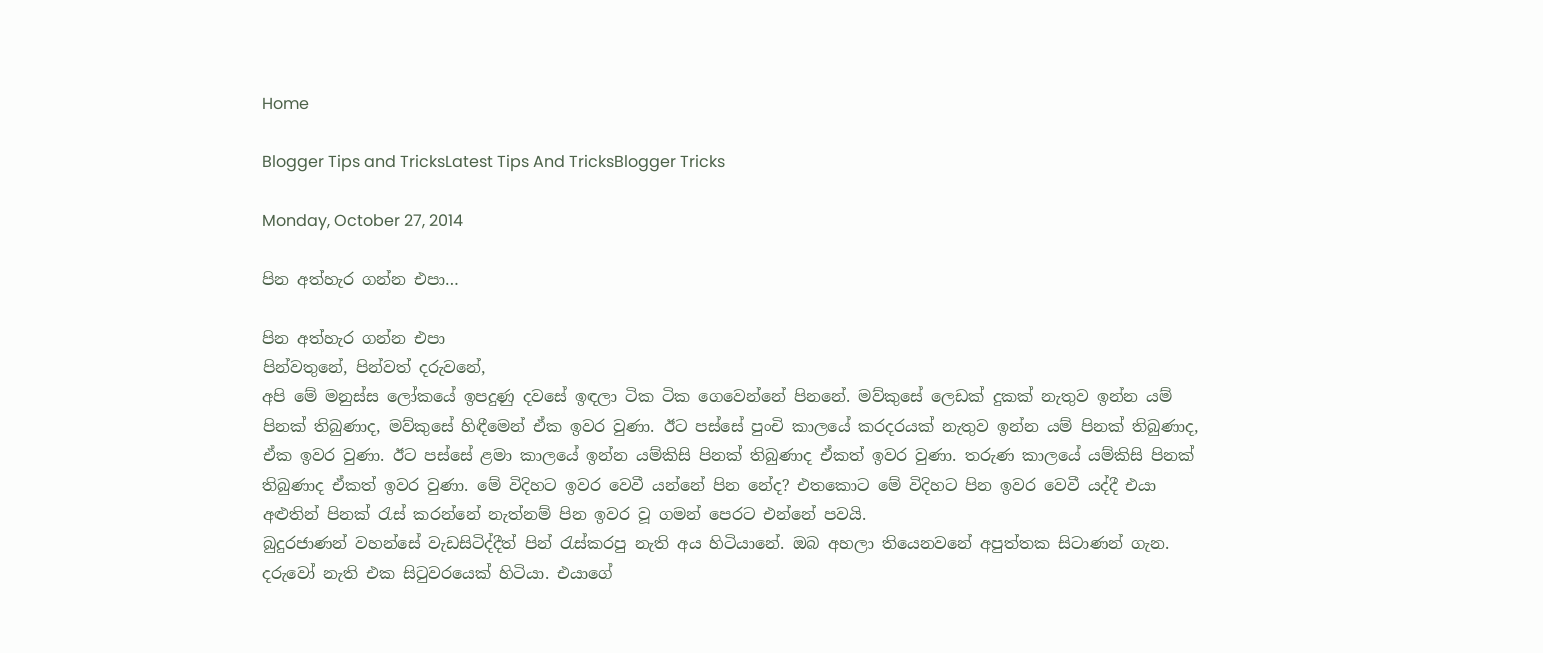Home

Blogger Tips and TricksLatest Tips And TricksBlogger Tricks

Monday, October 27, 2014

පින අත්හැර ගන්න එපා…

පින අත්හැර ගන්න එපා
පින්වතුනේ, පින්වත් දරුවනේ,
අපි මේ මනුස්ස ලෝකයේ ඉපදුණු දවසේ ඉඳලා ටික ටික ගෙවෙන්නේ පිනනේ. මව්කුසේ ලෙඩක් දුකක් නැතුව ඉන්න යම් පිනක් තිබුණාද, මව්කුසේ හිඳීමෙන් ඒක ඉවර වුණා. ඊට පස්සේ පුංචි කාලයේ කරදරයක් නැතුව ඉන්න යම් පිනක් තිබුණාද, ඒක ඉවර වුණා. ඊට පස්සේ ළමා කාලයේ ඉන්න යම්කිසි පිනක් තිබුණාද ඒකත් ඉවර වුණා. තරුණ කාලයේ යම්කිසි පිනක් තිබුණාද ඒකත් ඉවර වුණා. මේ විදිහට ඉවර වෙවී යන්නේ පින නේද? එතකොට මේ විදිහට පින ඉවර වෙවී යද්දී එයා අළුතින් පිනක් රැස් කරන්නේ නැත්නම් පින ඉවර වූ ගමන් පෙරට එන්නේ පවයි.
බුදුරජාණන් වහන්සේ වැඩසිටිද්දීත් පින් රැස්කරපු නැති අය හිටියානේ. ඔබ අහලා තියෙනවනේ අපුත්තක සිටාණන් ගැන. දරුවෝ නැති එක සිටුවරයෙක් හිටියා. එයාගේ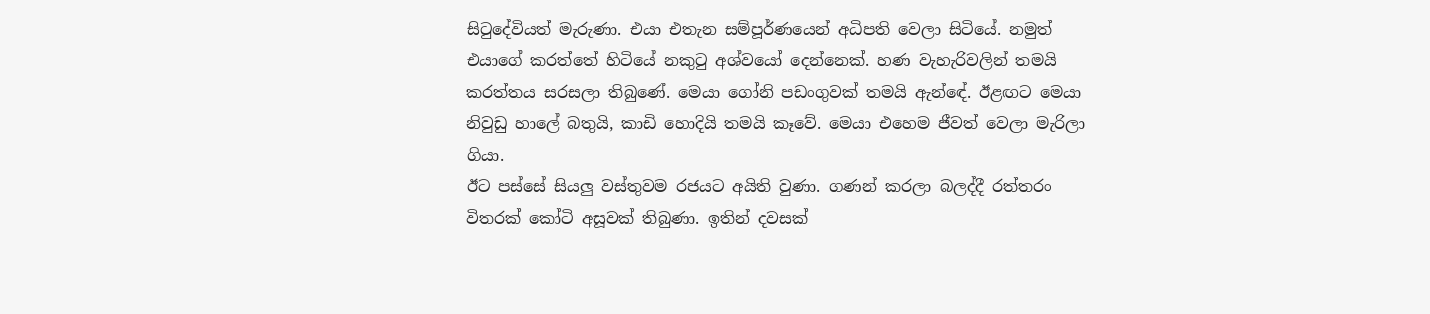සිටුදේවියත් මැරුණා. එයා එතැන සම්පූර්ණයෙන් අධිපති වෙලා සිටියේ. නමුත් එයාගේ කරත්තේ හිටියේ නකුටු අශ්වයෝ දෙන්නෙක්. හණ වැහැරිවලින් තමයි කරත්තය සරසලා තිබුණේ. මෙයා ගෝනි පඩංගුවක් තමයි ඇන්ඳේ. ඊළඟට මෙයා නිවුඩු හාලේ බතුයි, කාඩි හොදියි තමයි කෑවේ. මෙයා එහෙම ජීවත් වෙලා මැරිලා ගියා.
ඊට පස්සේ සියලු වස්තුවම රජයට අයිති වුණා. ගණන් කරලා බලද්දී රත්තරං විතරක් කෝටි අසූවක් තිබුණා. ඉතින් දවසක්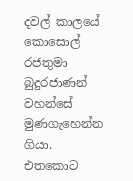දවල් කාලයේ කොසොල් රජතුමා බුදුරජාණන් වහන්සේ මුණගැහෙන්න ගියා.
එතකොට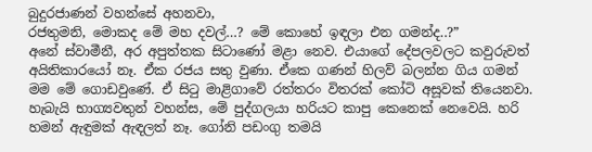බුදුරජාණන් වහන්සේ අහනවා,
රජතුමනි, මොකද මේ මහ දවල්…? මේ කොහේ ඉඳලා එන ගමන්ද..?”
අනේ ස්වාමීනී, අර අපුත්තක සිටාණෝ මළා නෙව. එයාගේ දේපලවලට කවුරුවත් අයිතිකාරයෝ නෑ. ඒක රජය සතු වුණා. ඒකෙ ගණන් හිලව් බලන්න ගිය ගමන් මම මේ ගොඩවුණේ. ඒ සිටු මාළිගාවේ රත්තරං විතරක් කෝටි අසූවක් තියෙනවා. හැබැයි භාග්‍යවතුන් වහන්ස, මේ පුද්ගලයා හරියට කාපු කෙනෙක් නෙවෙයි. හරි හමන් ඇඳුමක් ඇඳලත් නෑ. ගෝනි පඩංගු තමයි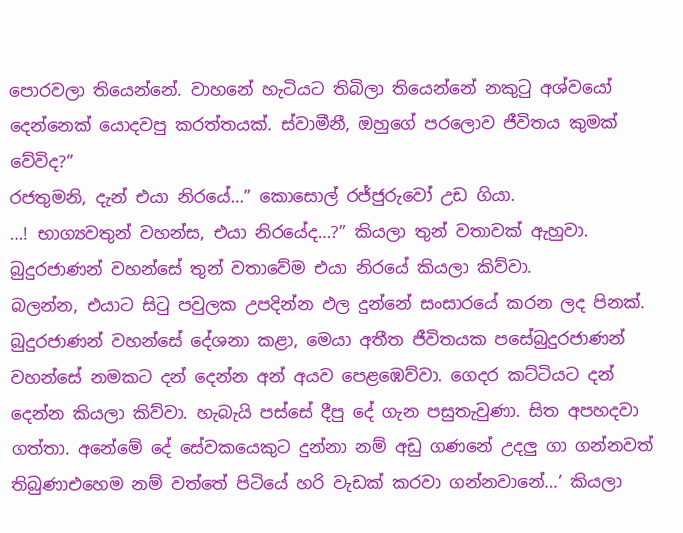පොරවලා තියෙන්නේ. වාහනේ හැටියට තිබිලා තියෙන්නේ නකුටු අශ්වයෝ දෙන්නෙක් යොදවපු කරත්තයක්. ස්වාමීනී, ඔහුගේ පරලොව ජීවිතය කුමක් වේවිද?”
රජතුමනි, දැන් එයා නිරයේ…” කොසොල් රජ්ජුරුවෝ උඩ ගියා.
…! භාග්‍යවතුන් වහන්ස, එයා නිරයේද…?” කියලා තුන් වතාවක් ඇහුවා. බුදුරජාණන් වහන්සේ තුන් වතාවේම එයා නිරයේ කියලා කිව්වා.
බලන්න, එයාට සිටු පවුලක උපදින්න ඵල දුන්නේ සංසාරයේ කරන ලද පිනක්. බුදුරජාණන් වහන්සේ දේශනා කළා, මෙයා අතීත ජීවිතයක පසේබුදුරජාණන් වහන්සේ නමකට දන් දෙන්න අන් අයව පෙළඹෙව්වා. ගෙදර කට්ටියට දන් දෙන්න කියලා කිව්වා. හැබැයි පස්සේ දීපු දේ ගැන පසුතැවුණා. සිත අපහදවා ගත්තා. අනේමේ දේ සේවකයෙකුට දුන්නා නම් අඩු ගණනේ උදලු ගා ගන්නවත් තිබුණාඑහෙම නම් වත්තේ පිටියේ හරි වැඩක් කරවා ගන්නවානේ…’ කියලා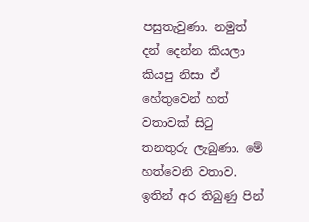පසුතැවුණා. නමුත් දන් දෙන්න කියලා කියපු නිසා ඒ හේතුවෙන් හත් වතාවක් සිටු තනතුරු ලැබුණා. මේ හත්වෙනි වතාව.
ඉතින් අර තිබුණු පින්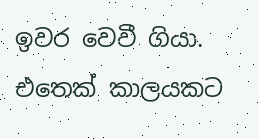ඉවර වෙවී ගියා. එතෙක් කාලයකට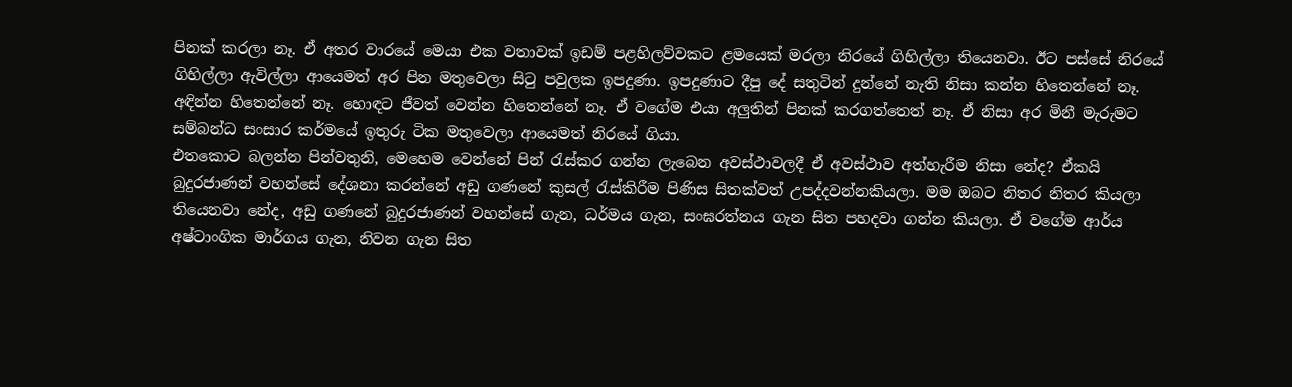පිනක් කරලා නෑ. ඒ අතර වාරයේ මෙයා එක වතාවක් ඉඩම් පළහිලව්වකට ළමයෙක් මරලා නිරයේ ගිහිල්ලා තියෙනවා. ඊට පස්සේ නිරයේ ගිහිල්ලා ඇවිල්ලා ආයෙමත් අර පින මතුවෙලා සිටු පවුලක ඉපදුණා. ඉපදුණාට දීපු දේ සතුටින් දුන්නේ නැති නිසා කන්න හිතෙන්නේ නෑ. අඳින්න හිතෙන්නේ නෑ. හොඳට ජීවත් වෙන්න හිතෙන්නේ නෑ. ඒ වගේම එයා අලුතින් පිනක් කරගත්තෙත් නෑ. ඒ නිසා අර මිනී මැරුමට සම්බන්ධ සංසාර කර්මයේ ඉතුරු ටික මතුවෙලා ආයෙමත් නිරයේ ගියා.
එතකොට බලන්න පින්වතුනි, මෙහෙම වෙන්නේ පින් රැස්කර ගන්න ලැබෙන අවස්ථාවලදී ඒ අවස්ථාව අත්හැරීම නිසා නේද? ඒකයි බුදුරජාණන් වහන්සේ දේශනා කරන්නේ අඩු ගණනේ කුසල් රැස්කිරීම පිණිස සිතක්වත් උපද්දවන්නකියලා. මම ඔබට නිතර නිතර කියලා තියෙනවා නේද, අඩු ගණනේ බුදුරජාණන් වහන්සේ ගැන, ධර්මය ගැන, සංඝරත්නය ගැන සිත පහදවා ගන්න කියලා. ඒ වගේම ආර්ය අෂ්ටාංගික මාර්ගය ගැන, නිවන ගැන සිත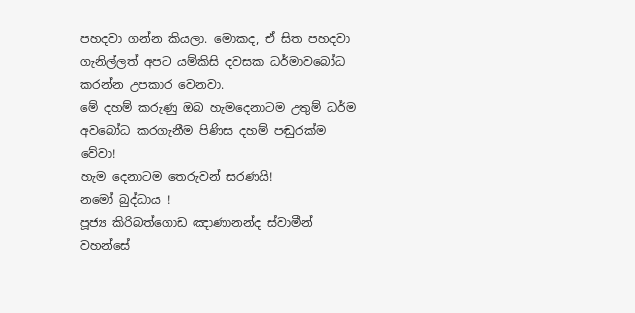පහදවා ගන්න කියලා. මොකද, ඒ සිත පහදවා ගැනිල්ලත් අපට යම්කිසි දවසක ධර්මාවබෝධ කරන්න උපකාර වෙනවා.
මේ දහම් කරුණු ඔබ හැමදෙනාටම උතුම් ධර්ම අවබෝධ කරගැනීම පිණිස දහම් පඬුරක්ම වේවා!
හැම දෙනාටම තෙරුවන් සරණයි!
නමෝ බුද්ධාය !
පූජ්‍ය කිරිබත්ගොඩ ඤාණානන්ද ස්වාමීන් වහන්සේ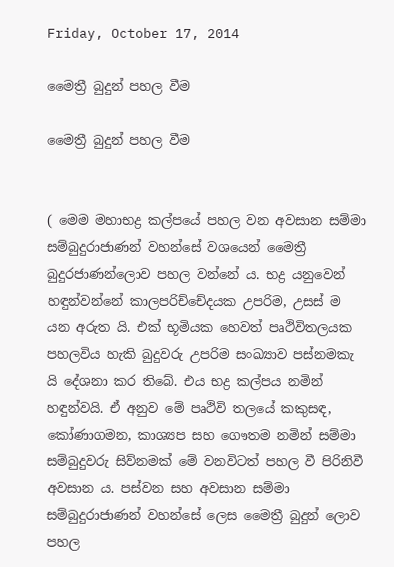Friday, October 17, 2014

මෛත්‍රී බුදුන් පහල වීම

මෛත්‍රී බුදුන් පහල වීම


( මෙම මහාභද්‍ර කල්පයේ පහල වන අවසාන සම්මා සම්බුදුරාජාණන් වහන්සේ වශයෙන් මෛත්‍රී බුදුරජාණන්ලොව පහල වන්නේ ය. භද්‍ර යනුවෙන් හඳුන්වන්නේ කාලපරිච්චේදයක උපරිම, උසස් ම යන අරුත යි. එක් භූමියක හෙවත් පෘථිවිතලයක පහලවිය හැකි බුදුවරු උපරිම සංඛ්‍යාව පස්නමකැ යි දේශනා කර තිබේ. එය භද්‍ර කල්පය නමින් හඳුන්වයි. ඒ අනුව මේ පෘථිවි තලයේ කකුසඳ, කෝණාගමන, කාශ්‍යප සහ ගෞතම නමින් සම්මා සම්බුදුවරු සිව්නමක් මේ වනවිටත් පහල වී පිරිනිවී අවසාන ය. පස්වන සහ අවසාන සම්මා සම්බුදුරාජාණන් වහන්සේ ලෙස මෛත්‍රී බුදුන් ලොව පහල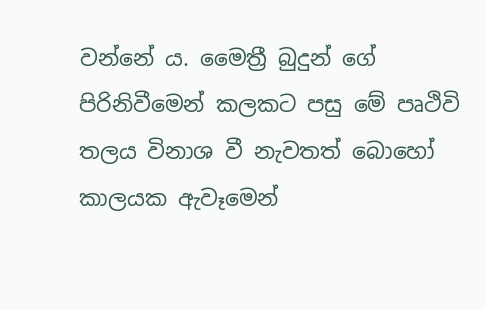වන්නේ ය. මෛත්‍රී බුදුන් ගේ පිරිනිවීමෙන් කලකට පසු මේ පෘථිවි තලය විනාශ වී නැවතත් බොහෝ කාලයක ඇවෑමෙන්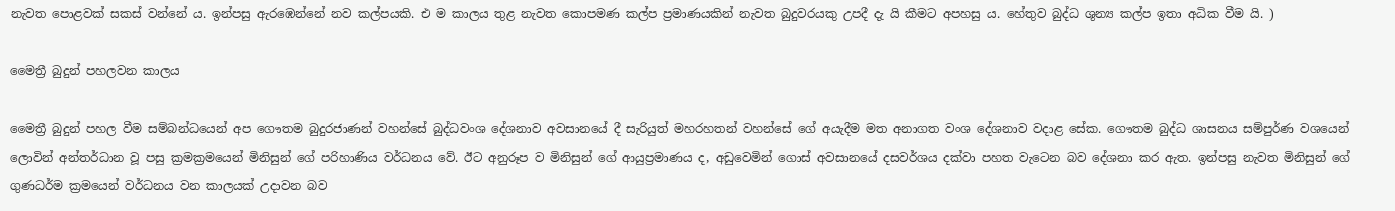නැවත පොළවක් සකස් වන්නේ ය. ඉන්පසු ඇරඹෙන්නේ නව කල්පයකි. එ ම කාලය තුළ නැවත කොපමණ කල්ප ප්‍රමාණයකින් නැවත බුදුවරයකු උපදී දැ යි කීමට අපහසු ය. හේතුව බුද්ධ ශුන්‍ය කල්ප ඉතා අධික වීම යි. )

මෛත්‍රී බුදුන් පහලවන කාලය

මෛත්‍රී බුදුන් පහල වීම සම්බන්ධයෙන් අප ගෞතම බුදුරජාණන් වහන්සේ බුද්ධවංශ දේශනාව අවසානයේ දී සැරියුත් මහරහතන් වහන්සේ ගේ අයැදීම මත අනාගත වංශ දේශනාව වදාළ සේක. ගෞතම බුද්ධ ශාසනය සම්පුර්ණ වශයෙන් ලොවින් අන්තර්ධාන වූ පසු ක්‍රමක්‍රමයෙන් මිනිසුන් ගේ පරිහාණිය වර්ධනය වේ. ඊට අනුරූප ව මිනිසුන් ගේ ආයුප්‍රමාණය ද, අඩුවෙමින් ගොස් අවසානයේ දසවර්ශය දක්වා පහත වැටෙන බව දේශනා කර ඇත. ඉන්පසු නැවත මිනිසුන් ගේ ගුණධර්ම ක්‍රමයෙන් වර්ධනය වන කාලයක් උදාවන බව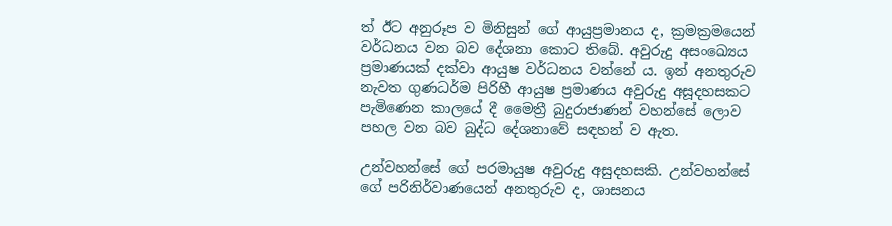ත් ඊට අනුරූප ව මිනිසුන් ගේ ආයුප්‍රමානය ද, ක්‍රමක්‍රමයෙන් වර්ධනය වන බව දේශනා කොට තිබේ. අවුරුදු අසංඛ්‍යෙය ප්‍රමාණයක් දක්වා ආයුෂ වර්ධනය වන්නේ ය. ඉන් අනතුරුව නැවත ගුණධර්ම පිරිහී ආයුෂ ප්‍රමාණය අවුරුදු අසූදහසකට පැමිණෙන කාලයේ දී මෛත්‍රී බුදුරාජාණන් වහන්සේ ලොව පහල වන බව බුද්ධ දේශනාවේ සඳහන් ව ඇත.

උන්වහන්සේ ගේ පරමායුෂ අවුරුදු අසුදහසකි. උන්වහන්සේ ගේ පරිනිර්වාණයෙන් අනතුරුව ද, ශාසනය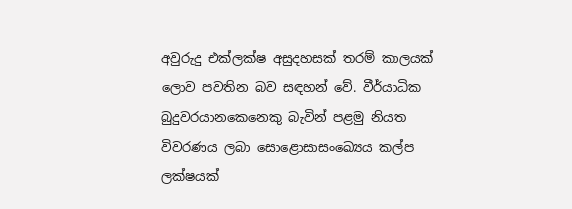අවුරුදු එක්ලක්ෂ අසුදහසක් තරම් කාලයක් ලොව පවතින බව සඳහන් වේ. වීර්යාධික බුදුවරයානකෙනෙකු බැවින් පළමු නියත විවරණය ලබා සොළොසාසංඛ්‍යෙය කල්ප ලක්ෂයක්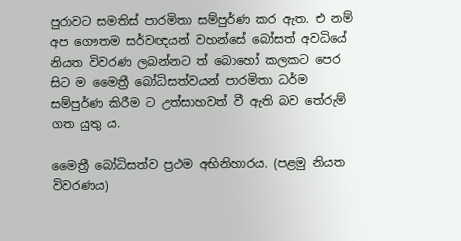පුරාවට සමතිස් පාරමිතා සම්පුර්ණ කර ඇත. එ නම් අප ගෞතම සර්වඥයන් වහන්සේ බෝසත් අවධියේ නියත විවරණ ලබන්නට ත් බොහෝ කලකට පෙර සිට ම මෛත්‍රී බෝධිසත්වයන් පාරමිතා ධර්ම සම්පුර්ණ කිරීම ට උත්සාහවත් වී ඇති බව තේරුම් ගත යුතු ය.

මෛත්‍රී බෝධිසත්ව ප්‍රථම අභිනිහාරය. (පළමු නියත විවරණය)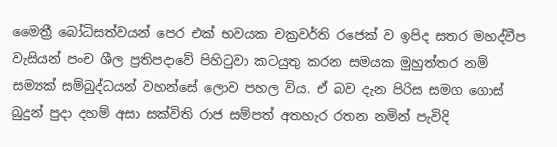මෛත්‍රී බෝධිසත්වයන් පෙර එක් භවයක චක්‍රවර්ති රජෙක් ව ඉපිද සතර මහද්වීප වැසියන් පංච ශීල ප්‍රතිපදාවේ පිහිටුවා කටයුතු කරන සමයක මුහුත්තර නම් සම්‍යක් සම්බුද්ධයන් වහන්සේ ලොව පහල විය. ඒ බව දැන පිරිස සමග ගොස් බුදුන් පුදා දහම් අසා සක්විති රාජ සම්පත් අතහැර රතන නමින් පැවිදි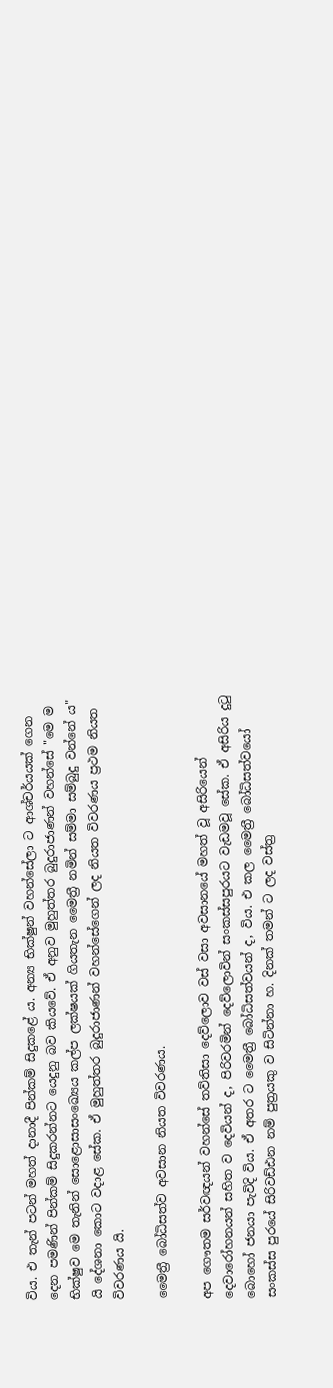විය. එ තැන් පටන් මහත් දානාදී පින්කම් සිදුකළේ ය. අන්‍ය භික්ෂුන් වහන්සේලා ට ආශ්චර්යයක් ගෙන දෙන පමණින් පින්කම් සිදුකරන්නට යෙදුනු බව කියවේ. ඒ අනුව මුහුත්තර බුදුරාජාණන් වහන්සේ "මෙ ම භික්ෂුව මෙ තැනින් සොළොසාසංඛ්‍යෙය කල්ප ලක්ෂයක් ගියතැන මෛත්‍රී නමින් සම්මා සම්බුදු වන්නේ ය" යි දේශනා කොට වදාළ සේක. ඒ මුහුත්තර බුදුරාජාණන් වහන්සේගෙන් ලද නියත විවරණය ප්‍රථම නියත විවරණය යි.

මෛත්‍රී බෝධිසත්ව අවසාන නියත විවරණය.

අප ගෞතම සර්වඥයන් වහන්සේ තව්තිසා දෙව්ලොව වස් වසා අවසානයේ මහත් වූ අසිරියෙන් දෙවාරෝහනයන් සහිත ව දෙවියන් ද, පිරිවරමින් දෙව්ලොවින් සංකස්සපුරයට වැඩමවූ සේක. ඒ අසිරිය දුටු බොහෝ ජනයා පැවිදි විය. ඒ අතර ට මෛත්‍රී බෝධිසත්වයන් ද, විය. එ කල මෛත්‍රී බෝධිසත්වයෝ සංකස්ස පුරයේ සිරිවඩ්ඪන නම් පුත්‍රයකු ව සිටින්නා හ. දිනක් තමන් ට ලද වස්ත්‍ර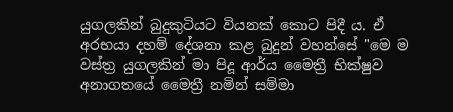යුගලකින් බුදුකුටියට වියනක් කොට පිදී ය. ඒ අරභයා දහම් දේශනා කළ බුදුන් වහන්සේ "මෙ ම වස්ත්‍ර යුගලකින් මා පිදූ ආර්ය මෛත්‍රී භික්ෂුව අනාගතයේ මෛත්‍රී නමින් සම්මා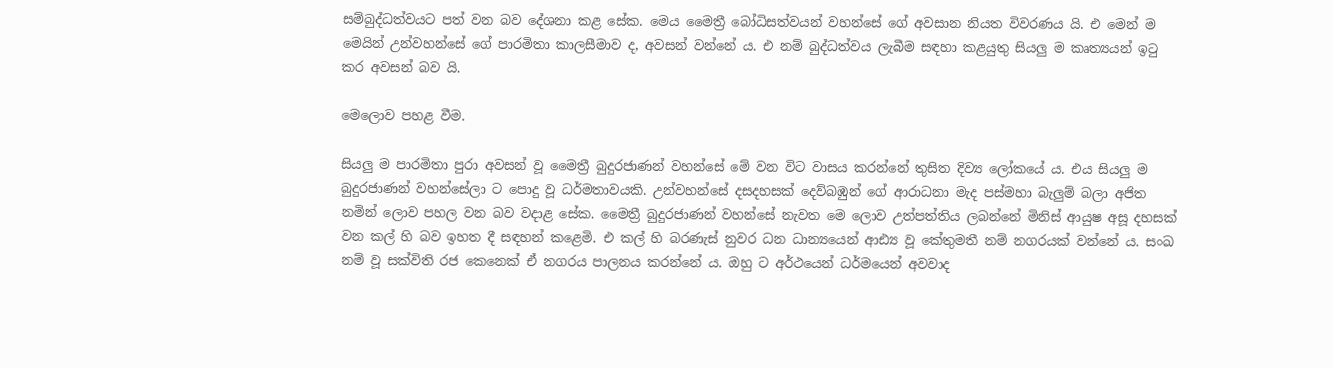සම්බුද්ධත්වයට පත් වන බව දේශනා කළ සේක. මෙය මෛත්‍රී බෝධිසත්වයන් වහන්සේ ගේ අවසාන නියත විවරණය යි. එ මෙන් ම මෙයින් උන්වහන්සේ ගේ පාරමිතා කාලසීමාව ද, අවසන් වන්නේ ය. එ නම් බුද්ධත්වය ලැබීම සඳහා කළයුතු සියලු ම කෘත්‍යයන් ඉටු කර අවසන් බව යි.

මෙලොව පහළ වීම.

සියලු ම පාරමිතා පුරා අවසන් වූ මෛත්‍රී බුදුරජාණන් වහන්සේ මේ වන විට වාසය කරන්නේ තුසිත දිව්‍ය ලෝකයේ ය. එය සියලු ම බුදුරජාණන් වහන්සේලා ට පොදු වූ ධර්මතාවයකි. උන්වහන්සේ දසදහසක් දෙව්බඹුන් ගේ ආරාධනා මැද පස්මහා බැලුම් බලා අජිත නමින් ලොව පහල වන බව වදාළ සේක. මෛත්‍රී බුදුරජාණන් වහන්සේ නැවත මෙ ලොව උත්පත්තිය ලබන්නේ මිනිස් ආයුෂ අසූ දහසක් වන කල් හි බව ඉහත දී සඳහන් කළෙමි. එ කල් හි බරණැස් නුවර ධන ධාන්‍යයෙන් ආඪ්‍ය වූ කේතුමතී නම් නගරයක් වන්නේ ය. සංඛ නම් වූ සක්විති රජ කෙනෙක් ඒ නගරය පාලනය කරන්නේ ය. ඔහු ට අර්ථයෙන් ධර්මයෙන් අවවාද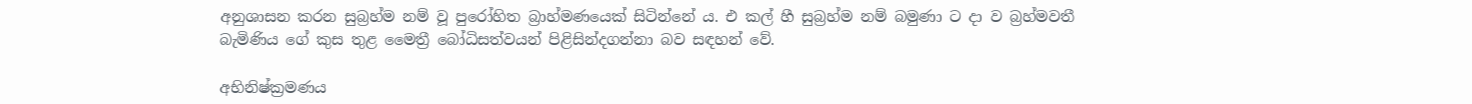අනුශාසන කරන සුබ්‍රහ්ම නම් වූ පුරෝහිත බ්‍රාහ්මණයෙක් සිටින්නේ ය. එ කල් හී සුබ්‍රහ්ම නම් බමුණා ට දා ව බ්‍රහ්මවතී බැමිණිය ගේ කුස තුළ මෛත්‍රී බෝධිසත්වයන් පිළිසින්දගන්නා බව සඳහන් වේ.

අභිනිෂ්ක්‍රමණය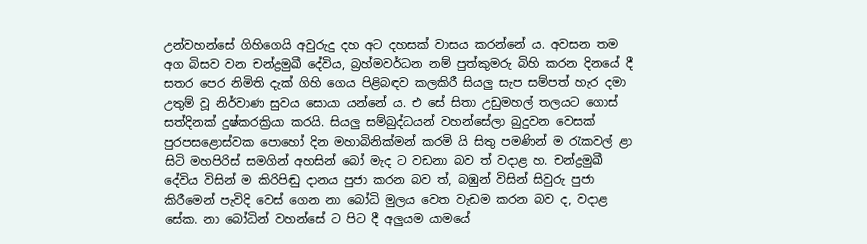උන්වහන්සේ ගිහිගෙයි අවුරුදු දහ අට දහසක් වාසය කරන්නේ ය. අවසන තම අග බිසව වන චන්ද්‍රමුඛී දේවිය, බ්‍රහ්මවර්ධන නම් පුත්කුමරු බිහි කරන දිනයේ දී සතර පෙර නිමිති දැක් ගිහි ගෙය පිළිබඳව කලකිරී සියලු සැප සම්පත් හැර දමා උතුම් වූ නිර්වාණ සුවය සොයා යන්නේ ය. එ සේ සිතා උඩුමහල් තලයට ගොස් සත්දිනක් දුෂ්කරක්‍රියා කරයි. සියලු සම්බුද්ධයන් වහන්සේලා බුදුවන වෙසක් පුරපසළොස්වක පොහෝ දින මහාබිනික්මන් කරමි යි සිතු පමණින් ම රැකවල් ළා සිටි මහපිරිස් සමගින් අහසින් බෝ මැද ට වඩනා බව ත් වදාළ හ. චන්ද්‍රමුඛී දේවිය විසින් ම කිරිපිඬු දානය පුජා කරන බව ත්, බඹුන් විසින් සිවුරු පුජා කිරීමෙන් පැවිදි වෙස් ගෙන නා බෝධි මුලය වෙත වැඩම කරන බව ද, වදාළ සේක. නා බෝධින් වහන්සේ ට පිට දී අලුයම යාමයේ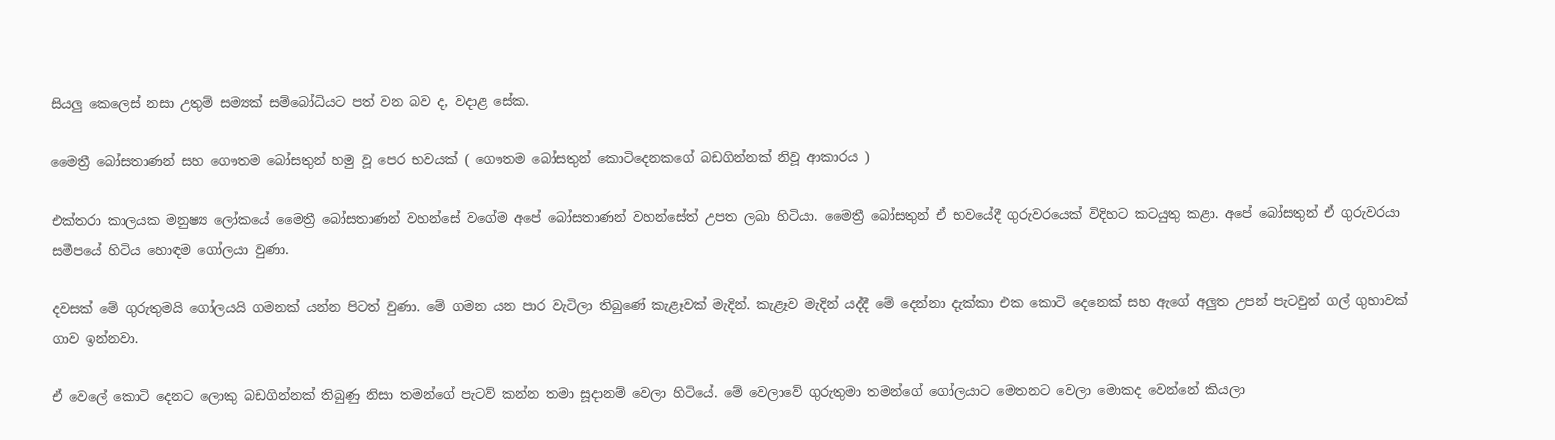සියලු කෙලෙස් නසා උතුම් සම්‍යක් සම්බෝධියට පත් වන බව ද, වදාළ සේක.

මෛත්‍රී බෝසතාණන් සහ ගෞතම බෝසතුන් හමු වූ පෙර භවයක් ( ගෞතම බෝසතුන් කොටිදෙනකගේ බඩගින්නක් නිවූ ආකාරය )

එක්තරා කාලයක මනුෂ්‍ය ලෝකයේ මෛත්‍රී බෝසතාණන් වහන්සේ වගේම අපේ බෝසතාණන් වහන්සේත් උපත ලබා හිටියා. මෛත්‍රී බෝසතුන් ඒ භවයේදී ගුරුවරයෙක් විදිහට කටයුතු කළා. අපේ බෝසතුන් ඒ ගුරුවරයා සමීපයේ හිටිය හොඳම ගෝලයා වුණා.

දවසක් මේ ගුරුතුමයි ගෝලයයි ගමනක් යන්න පිටත් වුණා. මේ ගමන යන පාර වැටිලා තිබුණේ කැළෑවක් මැදින්. කැළෑව මැදින් යද්දී මේ දෙන්නා දැක්කා එක කොටි දෙනෙක් සහ ඇගේ අලුත උපන් පැටවුන් ගල් ගුහාවක් ගාව ඉන්නවා.

ඒ වෙලේ කොටි දෙනට ලොකු බඩගින්නක් තිබුණු නිසා තමන්ගේ පැටව් කන්න තමා සූදානම් වෙලා හිටියේ. මේ වෙලාවේ ගුරුතුමා තමන්ගේ ගෝලයාට මෙතනට වෙලා මොකද වෙන්නේ කියලා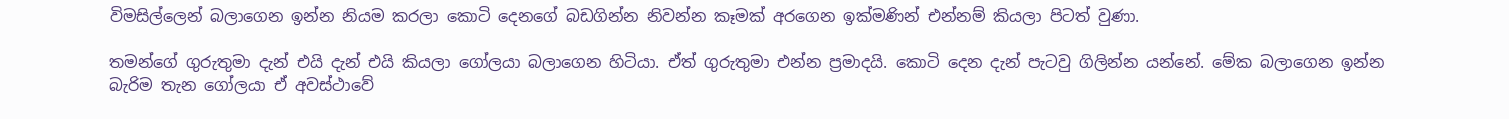විමසිල්ලෙන් බලාගෙන ඉන්න නියම කරලා කොටි දෙනගේ බඩගින්න නිවන්න කෑමක් අරගෙන ඉක්මණින් එන්නම් කියලා පිටත් වුණා.

තමන්ගේ ගුරුතුමා දැන් එයි දැන් එයි කියලා ගෝලයා බලාගෙන හිටියා. ඒත් ගුරුතුමා එන්න ප්‍රමාදයි. කොටි දෙන දැන් පැටවු ගිලින්න යන්නේ. මේක බලාගෙන ඉන්න බැරිම තැන ගෝලයා ඒ අවස්ථාවේ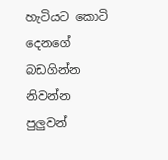හැටියට කොටි දෙනගේ බඩගින්න නිවන්න පුලුවන්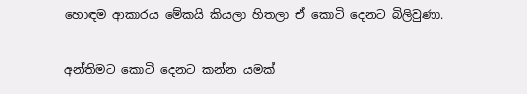හොඳම ආකාරය මේකයි කියලා හිතලා ඒ කොටි දෙනට බිලිවුණා.

අන්තිමට කොටි දෙනට කන්න යමක්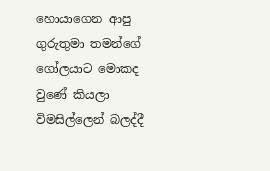හොයාගෙන ආපු ගුරුතුමා තමන්ගේ ගෝලයාට මොකද වුණේ කියලා විමසිල්ලෙන් බලද්දී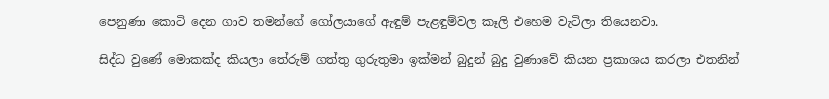පෙනුණා කොටි දෙන ගාව තමන්ගේ ගෝලයාගේ ඇඳුම් පැළඳුම්වල කෑලි එහෙම වැටිලා තියෙනවා.

සිද්ධ වුණේ මොකක්ද කියලා තේරුම් ගත්තු ගුරුතුමා ඉක්මන් බුදුන් බුදු වුණාවේ කියන ප්‍රකාශය කරලා එතනින්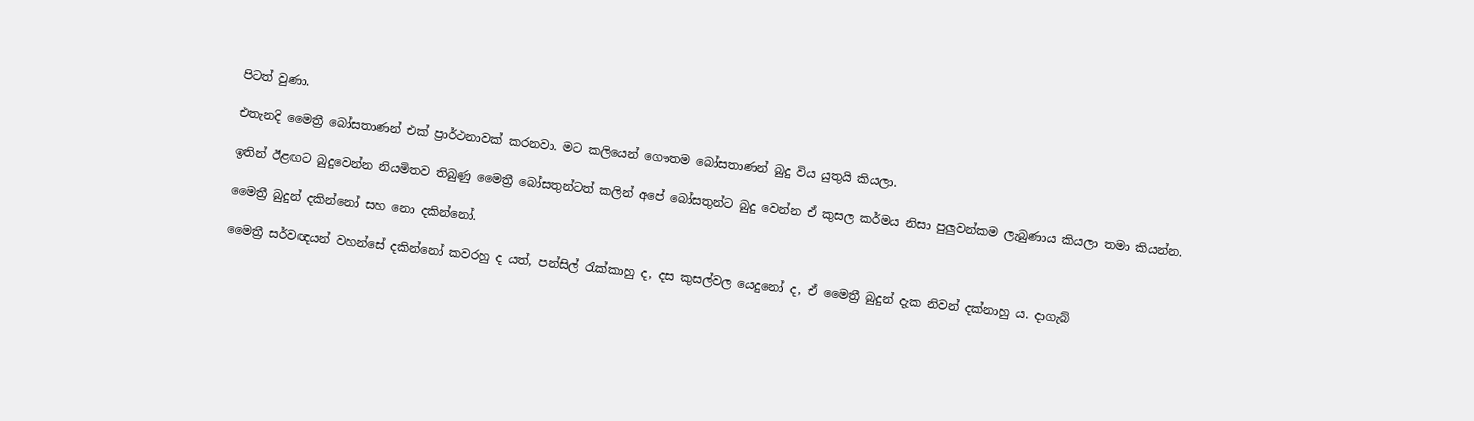පිටත් වුණා.

එතැනදි මෛත්‍රී බෝසතාණන් එක් ප්‍රාර්ථනාවක් කරනවා. මට කලියෙන් ගෞතම බෝසතාණන් බුදු විය යුතුයි කියලා.

ඉතින් ඊළඟට බුදුවෙන්න නියමිතව තිබුණු මෛත්‍රී බෝසතුන්ටත් කලින් අපේ බෝසතුන්ට බුදු වෙන්න ඒ කුසල කර්මය නිසා පුලුවන්කම ලැබුණාය කියලා තමා කියන්න.

මෛත්‍රී බුදුන් දකින්නෝ සහ නො දකින්නෝ.

මෛත්‍රී සර්වඥයන් වහන්සේ දකින්නෝ කවරහු ද යත්, පන්සිල් රැක්කාහු ද, දස කුසල්වල යෙදුනෝ ද, ඒ මෛත්‍රී බුදුන් දැක නිවන් දක්නාහු ය. දාගැබ්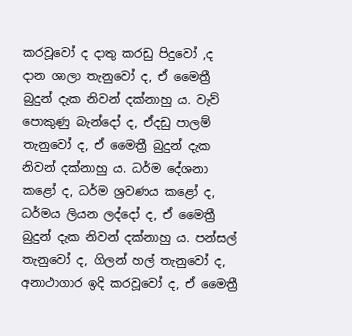කරවූවෝ ද දාතු කරඩු පිදුවෝ ,ද දාන ශාලා තැනුවෝ ද, ඒ මෛත්‍රී බුදුන් දැක නිවන් දක්නාහු ය. වැව් පොකුණු බැන්දෝ ද, ඒදඩු පාලම් තැනුවෝ ද, ඒ මෛත්‍රී බුදුන් දැක නිවන් දක්නාහු ය. ධර්ම දේශනා කළෝ ද, ධර්ම ශ්‍රවණය කළෝ ද, ධර්මය ලියන ලද්දෝ ද, ඒ මෛත්‍රී බුදුන් දැක නිවන් දක්නාහු ය. පන්සල් තැනුවෝ ද, ගිලන් හල් තැනුවෝ ද, අනාථාගාර ඉදි කරවූවෝ ද, ඒ මෛත්‍රී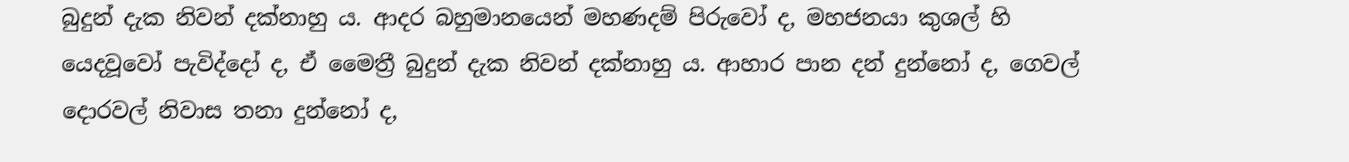බුදුන් දැක නිවන් දක්නාහු ය. ආදර බහුමානයෙන් මහණදම් පිරුවෝ ද, මහජනයා කුශල් හි යෙදවූවෝ පැවිද්දෝ ද, ඒ මෛත්‍රී බුදුන් දැක නිවන් දක්නාහු ය. ආහාර පාන දන් දුන්නෝ ද, ගෙවල් දොරවල් නිවාස තනා දුන්නෝ ද,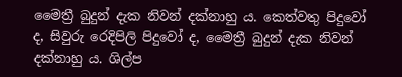මෛත්‍රී බුදුන් දැක නිවන් දක්නාහු ය. කෙත්වතු පිදුවෝ ද, සිවුරු රෙදිපිලි පිදුවෝ ද, මෛත්‍රී බුදුන් දැක නිවන් දක්නාහු ය. ශිල්ප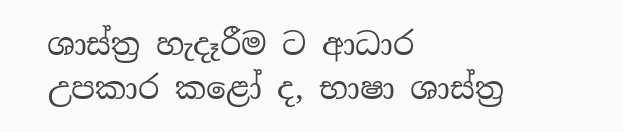ශාස්ත්‍ර හැදෑරීම ට ආධාර උපකාර කළෝ ද, භාෂා ශාස්ත්‍ර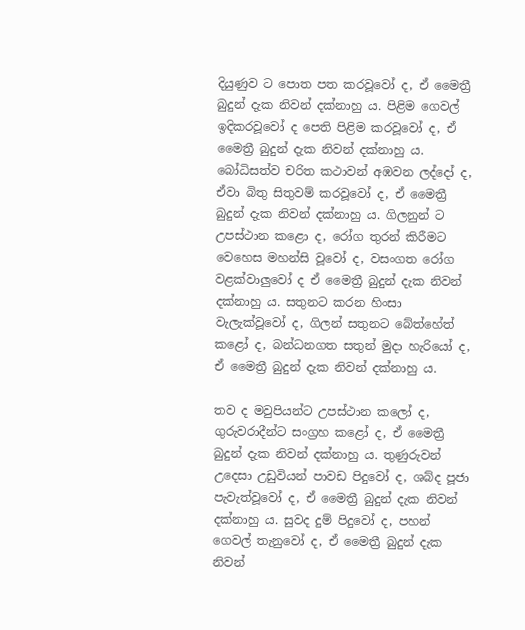දියුණුව ට පොත පත කරවූවෝ ද, ඒ මෛත්‍රී බුදුන් දැක නිවන් දක්නාහු ය. පිළිම ගෙවල් ඉදිකරවූවෝ ද පෙති පිළිම කරවූවෝ ද, ඒ මෛත්‍රී බුදුන් දැක නිවන් දක්නාහු ය. බෝධිසත්ව චරිත කථාවන් අඹවන ලද්දෝ ද, ඒවා බිතු සිතුවම් කරවූවෝ ද, ඒ මෛත්‍රී බුදුන් දැක නිවන් දක්නාහු ය. ගිලනුන් ට උපස්ථාන කළො ද, රෝග තුරන් කිරීමට වෙහෙස මහන්සි වූවෝ ද, වසංගත රෝග වළක්වාලුවෝ ද ඒ මෛත්‍රී බුදුන් දැක නිවන් දක්නාහු ය. සතුනට කරන හිංසා වැලැක්වූවෝ ද, ගිලන් සතුනට බේත්හේත් කළෝ ද, බන්ධනගත සතුන් මුදා හැරියෝ ද, ඒ මෛත්‍රී බුදුන් දැක නිවන් දක්නාහු ය.

තව ද මවුපියන්ට උපස්ථාන කලෝ ද, ගුරුවරාදීන්ට සංග්‍රහ කළෝ ද, ඒ මෛත්‍රී බුදුන් දැක නිවන් දක්නාහු ය. තුණුරුවන් උදෙසා උඩුවියන් පාවඩ පිදුවෝ ද, ශබ්ද පූජා පැවැත්වූවෝ ද, ඒ මෛත්‍රී බුදුන් දැක නිවන් දක්නාහු ය. සුවද දුම් පිදුවෝ ද, පහන් ගෙවල් තැනුවෝ ද, ඒ මෛත්‍රී බුදුන් දැක නිවන්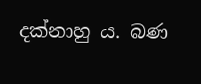දක්නාහු ය. බණ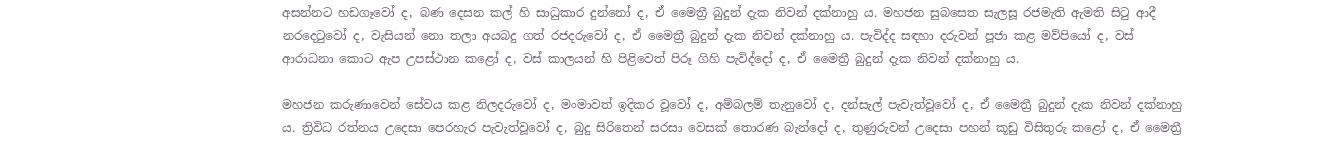අසන්නට හඩගෑවෝ ද, බණ දෙසන කල් හි සාධුකාර දුන්නෝ ද, ඒ මෛත්‍රී බුදුන් දැක නිවන් දක්නාහු ය. මහජන සුබසෙත සැලසූ රජමැති ඇමති සිටු ආදී නරදෙටුවෝ ද, වැසියන් නො තලා අයබදු ගත් රජදරුවෝ ද, ඒ මෛත්‍රී බුදුන් දැක නිවන් දක්නාහු ය. පැවිද්ද සඳහා දරුවන් පූජා කළ මව්පියෝ ද, වස් ආරාධනා කොට ඇප උපස්ථාන කළෝ ද, වස් කාලයන් හි පිළිවෙත් පිරූ ගිහි පැවිද්දෝ ද, ඒ මෛත්‍රී බුදුන් දැක නිවන් දක්නාහු ය.

මහජන කරුණාවෙන් සේවය කළ නිලදරුවෝ ද, මංමාවත් ඉදිකර වූවෝ ද, අම්බලම් තැනුවෝ ද, දන්සැල් පැවැත්වූවෝ ද, ඒ මෛත්‍රී බුදුන් දැක නිවන් දක්නාහු ය. ත්‍රිවිධ රත්නය උදෙසා පෙරහැර පැවැත්වූවෝ ද, බුදු සිරිතෙන් සරසා වෙසක් තොරණ බැන්දෝ ද, තුණුරුවන් උදෙසා පහන් කූඩු විසිතුරු කළෝ ද, ඒ මෛත්‍රී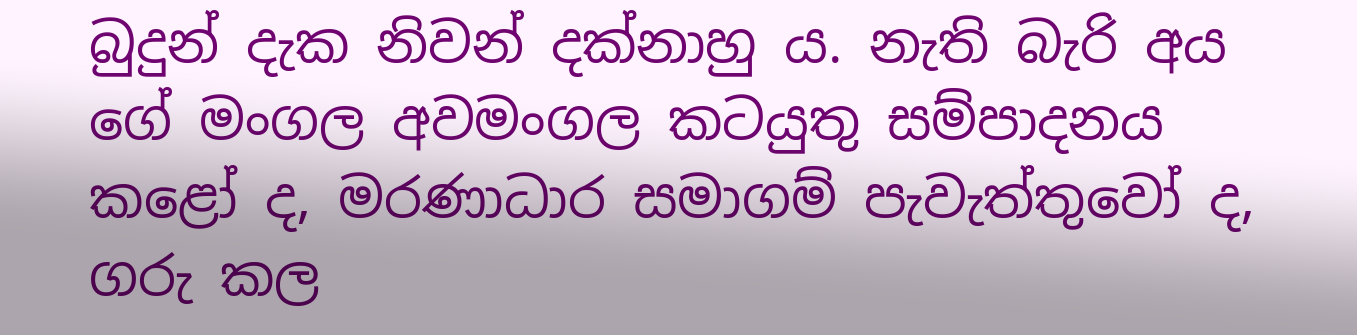බුදුන් දැක නිවන් දක්නාහු ය. නැති බැරි අය ගේ මංගල අවමංගල කටයුතු සම්පාදනය කළෝ ද, මරණාධාර සමාගම් පැවැත්තුවෝ ද, ගරු කල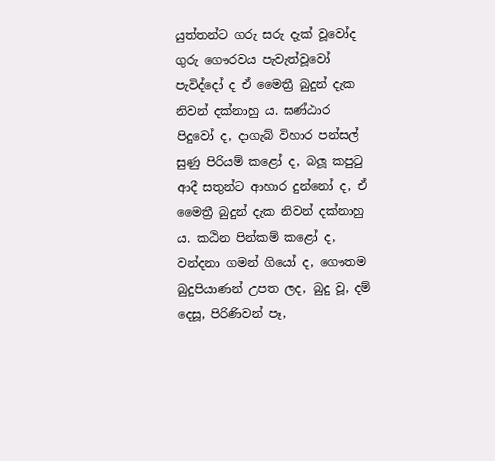යුත්තන්ට ගරු සරු දැක් වූවෝද ගුරු ගෞරවය පැවැත්වූවෝ පැවිද්දෝ ද ඒ මෛත්‍රී බුදුන් දැක නිවන් දක්නාහු ය. ඝණ්ඨාර පිදුවෝ ද, දාගැබ් විහාර පන්සල් සුණු පිරියම් කළෝ ද, බලූ කපුටු ආදී සතුන්ට ආහාර දුන්නෝ ද, ඒ මෛත්‍රී බුදුන් දැක නිවන් දක්නාහු ය. කඨින පින්කම් කළෝ ද, වන්දනා ගමන් ගියෝ ද, ගෞතම බුදුපියාණන් උපත ලද, බුදු වූ, දම් දෙසූ, පිරිණිවන් පෑ,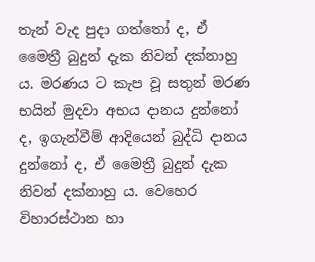තැන් වැද පුදා ගත්තෝ ද, ඒ මෛත්‍රී බුදුන් දැක නිවන් දක්නාහු ය. මරණය ට කැප වූ සතුන් මරණ භයින් මුදවා අභය දානය දුන්නෝ ද, ඉගැන්වීම් ආදියෙන් බුද්ධි දානය දුන්නෝ ද, ඒ මෛත්‍රී බුදුන් දැක නිවන් දක්නාහු ය. වෙහෙර විහාරස්ථාන හා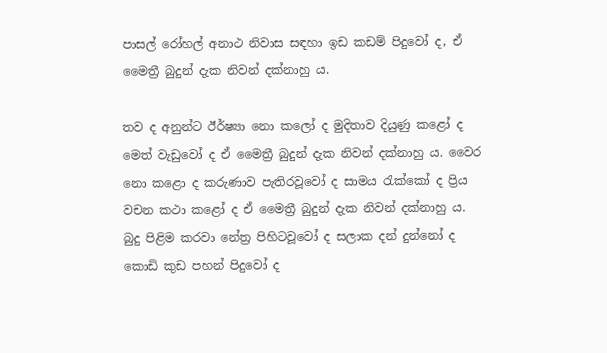පාසල් රෝහල් අනාථ නිවාස සඳහා ඉඩ කඩම් පිදුවෝ ද, ඒ මෛත්‍රී බුදුන් දැක නිවන් දක්නාහු ය.

තව ද අනුන්ට ඊර්ෂ්‍යා නො කලෝ ද මුදිතාව දියුණු කළෝ ද මෙත් වැඩුවෝ ද ඒ මෛත්‍රී බුදුන් දැක නිවන් දක්නාහු ය. වෛර නො කළො ද කරුණාව පැතිරවූවෝ ද සාමය රැක්කෝ ද ප්‍රිය වචන කථා කළෝ ද ඒ මෛත්‍රී බුදුන් දැක නිවන් දක්නාහු ය. බුදු පිළිම කරවා නේත්‍ර පිහිටවූවෝ ද සලාක දන් දුන්නෝ ද කොඩි කුඩ පහන් පිදුවෝ ද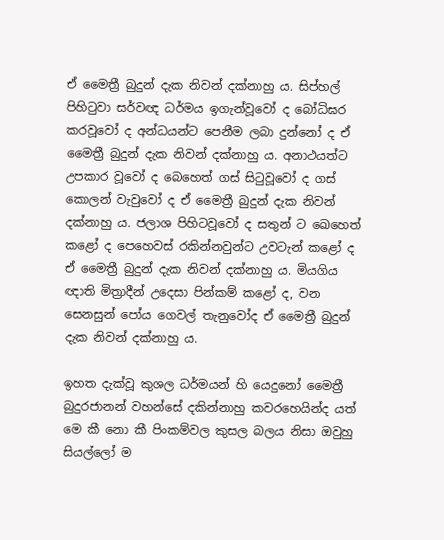ඒ මෛත්‍රී බුදුන් දැක නිවන් දක්නාහු ය. සිප්හල් පිහිටුවා සර්වඥ ධර්මය ඉගැන්වූවෝ ද බෝධිඝර කරවූවෝ ද අන්ධයන්ට පෙනීම ලබා දුන්නෝ ද ඒ මෛත්‍රී බුදුන් දැක නිවන් දක්නාහු ය. අනාථයත්ට උපකාර වූවෝ ද බෙහෙත් ගස් සිටුවූවෝ ද ගස් කොලන් වැවුවෝ ද ඒ මෛත්‍රී බුදුන් දැක නිවන් දක්නාහු ය. ජලාශ පිහිටවූවෝ ද සතුන් ට ඛෙහෙත් කළෝ ද පෙහෙවස් රකින්නවුන්ට උවටැන් කළෝ ද ඒ මෛත්‍රී බුදුන් දැක නිවන් දක්නාහු ය. මියගිය ඥාති මිත්‍රාදීන් උදෙසා පින්කම් කළෝ ද, වන සෙනසුන් පෝය ගෙවල් තැනුවෝද ඒ මෛත්‍රී බුදුන් දැක නිවන් දක්නාහු ය.

ඉහත දැක්වූ කුශල ධර්මයන් හි යෙදුනෝ මෛත්‍රී බුදුරජානන් වහන්සේ දකින්නාහු කවරහෙයින්ද යත් මෙ කී නො කී පිංකම්වල කුසල බලය නිසා ඔවුහු සියල්ලෝ ම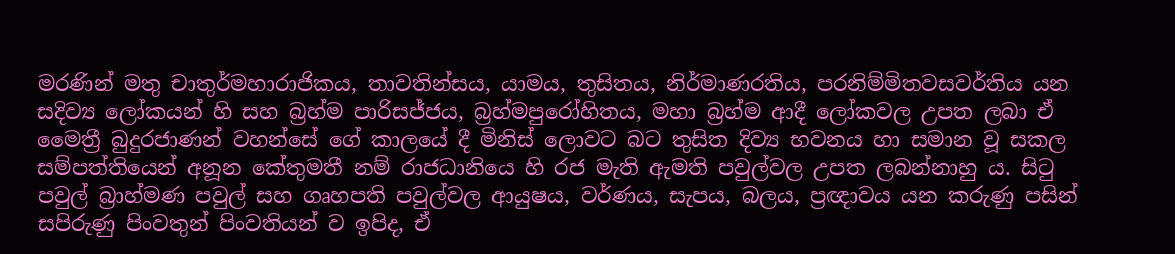මරණින් මතු චාතුර්මහාරාජිකය, තාවතින්සය, යාමය, තුසිතය, නිර්මාණරතිය, පරනිම්මිතවසවර්තිය යන සදිව්‍ය ලෝකයන් හි සහ බ්‍රහ්ම පාරිසජ්ජය, බ්‍රහ්මපුරෝහිතය, මහා බ්‍රහ්ම ආදී ලෝකවල උපත ලබා ඒ මෛත්‍රී බුදුරජාණන් වහන්සේ ගේ කාලයේ දී මිනිස් ලොවට බට තුසිත දිව්‍ය භවනය හා සමාන වූ සකල සම්පත්තියෙන් අනූන කේතුමතී නම් රාජධානියෙ හි රජ මැති ඇමති පවුල්වල උපත ලබන්නාහු ය. සිටු පවුල් බ්‍රාහ්මණ පවුල් සහ ගෘහපති පවුල්වල ආයුෂය, වර්ණය, සැපය, බලය, ප්‍රඥාවය යන කරුණු පසින් සපිරුණු පිංවතුන් පිංවතියන් ව ඉපිද, ඒ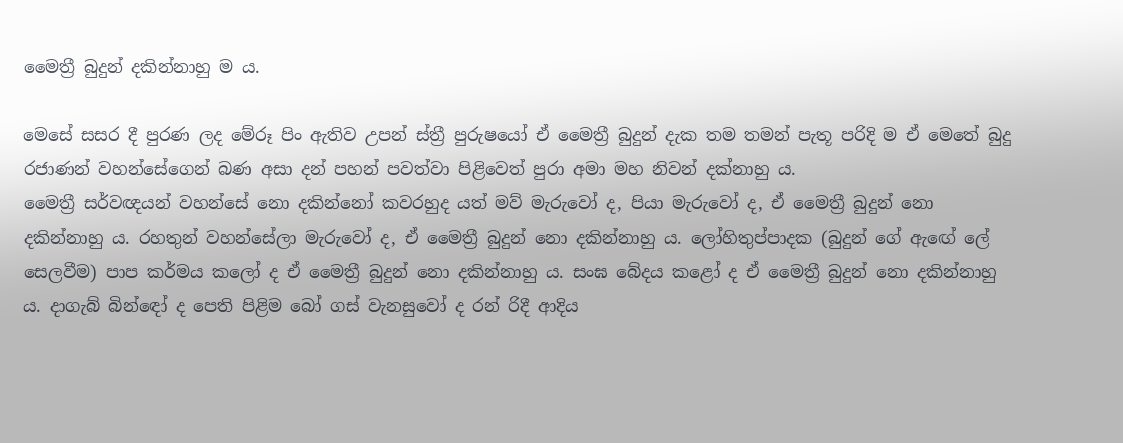මෛත්‍රී බුදුන් දකින්නාහු ම ය.

මෙසේ සසර දී පුරණ ලද මේරූ පිං ඇතිව උපන් ස්ත්‍රී පුරුෂයෝ ඒ මෛත්‍රී බුදුන් දැක තම තමන් පැතූ පරිදි ම ඒ මෙතේ බුදු රජාණන් වහන්සේගෙන් බණ අසා දන් පහන් පවත්වා පිළිවෙත් පුරා අමා මහ නිවන් දක්නාහු ය.
මෛත්‍රී සර්වඥයන් වහන්සේ නො දකින්නෝ කවරහුද යත් මව් මැරුවෝ ද, පියා මැරුවෝ ද, ඒ මෛත්‍රී බුදුන් නො දකින්නාහු ය. රහතුන් වහන්සේලා මැරුවෝ ද, ඒ මෛත්‍රී බුදුන් නො දකින්නාහු ය. ලෝහිතුප්පාදක (බුදුන් ගේ ඇඟේ ලේ සෙලවීම) පාප කර්මය කලෝ ද ඒ මෛත්‍රී බුදුන් නො දකින්නාහු ය. සංඝ බේදය කළෝ ද ඒ මෛත්‍රී බුදුන් නො දකින්නාහු ය. දාගැබ් බින්ඳෝ ද පෙති පිළිම බෝ ගස් වැනසුවෝ ද රන් රිදී ආදිය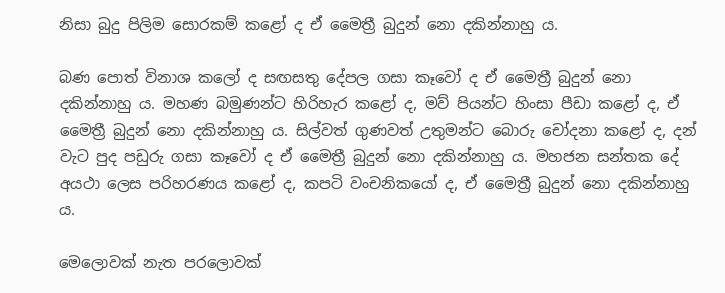නිසා බුදු පිලිම සොරකම් කළෝ ද ඒ මෛත්‍රී බුදුන් නො දකින්නාහු ය.

බණ පොත් විනාශ කලෝ ද සඟසතු දේපල ගසා කෑවෝ ද ඒ මෛත්‍රී බුදුන් නො දකින්නාහු ය. මහණ බමුණන්ට හිරිහැර කළෝ ද, මව් පියන්ට හිංසා පීඩා කළෝ ද, ඒ මෛත්‍රී බුදුන් නො දකින්නාහු ය. සිල්වත් ගුණවත් උතුමන්ට බොරු චෝදනා කළෝ ද, දන් වැට පුද පඩුරු ගසා කෑවෝ ද ඒ මෛත්‍රී බුදුන් නො දකින්නාහු ය. මහජන සන්තක දේ අයථා ලෙස පරිහරණය කළෝ ද, කපටි වංචනිකයෝ ද, ඒ මෛත්‍රී බුදුන් නො දකින්නාහු ය.

මෙලොවක් නැත පරලොවක්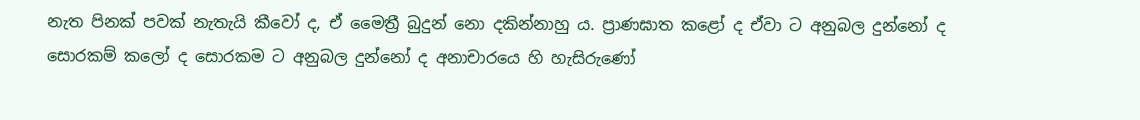නැත පිනක් පවක් නැතැයි කීවෝ ද, ඒ මෛත්‍රී බුදුන් නො දකින්නාහු ය. ප්‍රාණඝාත කළෝ ද ඒවා ට අනුබල දුන්නෝ ද සොරකම් කලෝ ද සොරකම ට අනුබල දුන්නෝ ද අනාචාරයෙ හි හැසිරුණෝ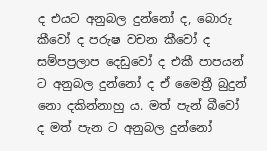ද එයට අනුබල දුන්නෝ ද, බොරු කීවෝ ද පරුෂ වචන කීවෝ ද සම්පප්‍රලාප දෙඩුවෝ ද එකී පාපයන් ට අනුබල දුන්නෝ ද ඒ මෛත්‍රී බුදුන් නො දකින්නාහු ය. මත් පැන් බීවෝ ද මත් පැන ට අනුබල දුන්නෝ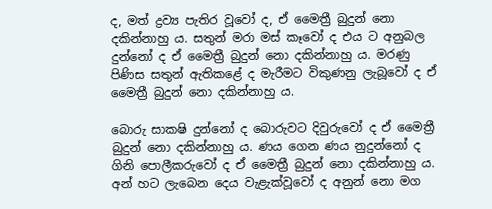ද, මත් ද්‍රව්‍ය පැතිර වූවෝ ද, ඒ මෛත්‍රී බුදුන් නො දකින්නාහු ය. සතුන් මරා මස් කෑවෝ ද එය ට අනුබල දුන්නෝ ද ඒ මෛත්‍රී බුදුන් නො දකින්නාහු ය. මරණු පිණිස සතුන් ඇතිකළේ ද මැරීමට විකුණනු ලැබූවෝ ද ඒ මෛත්‍රී බුදුන් නො දකින්නාහු ය.

බොරු සාක‍ෂි දුන්නෝ ද බොරුවට දිවුරුවෝ ද ඒ මෛත්‍රී බුදුන් නො දකින්නාහු ය. ණය ගෙන ණය නුදුන්නෝ ද ගිනි පොලීකරුවෝ ද ඒ මෛත්‍රී බුදුන් නො දකින්නාහු ය. අන් හට ලැබෙන දෙය වැළැක්වූවෝ ද අනුන් නො මග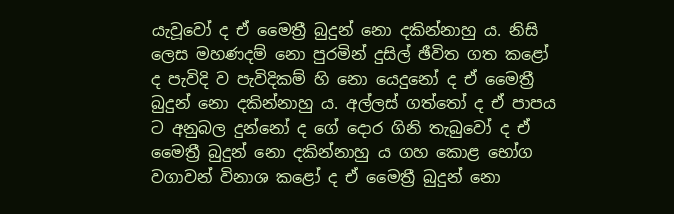යැවූවෝ ද ඒ මෛත්‍රී බුදුන් නො දකින්නාහු ය. නිසි ලෙස මහණදම් නො පුරමින් දුසිල් ඡීවිත ගත කළෝ ද පැවිදි ව පැවිදිකම් හි නො යෙදුනෝ ද ඒ මෛත්‍රී බුදුන් නො දකින්නාහු ය. අල්ලස් ගත්තෝ ද ඒ පාපය ට අනුබල දුන්නෝ ද ගේ දොර ගිනි තැබුවෝ ද ඒ මෛත්‍රී බුදුන් නො දකින්නාහු ය ගහ කොළ භෝග වගාවන් විනාශ කළෝ ද ඒ මෛත්‍රී බුදුන් නො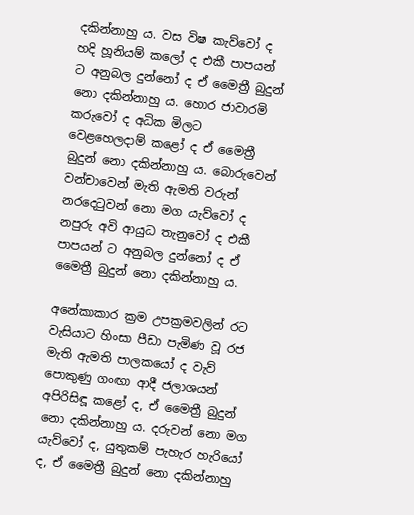දකින්නාහු ය. වස විෂ කැව්වෝ ද හදි හූනියම් කලෝ ද එකී පාපයන් ට අනුබල දුන්නෝ ද ඒ මෛත්‍රී බුදුන් නො දකින්නාහු ය. හොර ජාවාරමි කරුවෝ ද අධික මිලට වෙළහෙලදාම් කළෝ ද ඒ මෛත්‍රී බුදුන් නො දකින්නාහු ය. බොරුවෙන් වන්චාවෙන් මැති ඇමති වරුන් නරදෙටුවන් නො මග යැව්වෝ ද නපුරු අවි ආයුධ තැනුවෝ ද එකී පාපයන් ට අනුබල දුන්නෝ ද ඒ මෛත්‍රී බුදුන් නො දකින්නාහු ය.

අනේකාකාර ක්‍රම උපක්‍රමවලින් රට වැසියාට හිංසා පීඩා පැමිණ වූ රජ මැති ඇමති පාලකයෝ ද වැව් පොකුණු ගංඟා ආදී ජලාශයන් අපිරිසිඳූ කළෝ ද, ඒ මෛත්‍රී බුදුන් නො දකින්නාහු ය. දරුවන් නො මග යැව්වෝ ද, යුතුකම් පැහැර හැරියෝ ද, ඒ මෛත්‍රී බුදුන් නො දකින්නාහු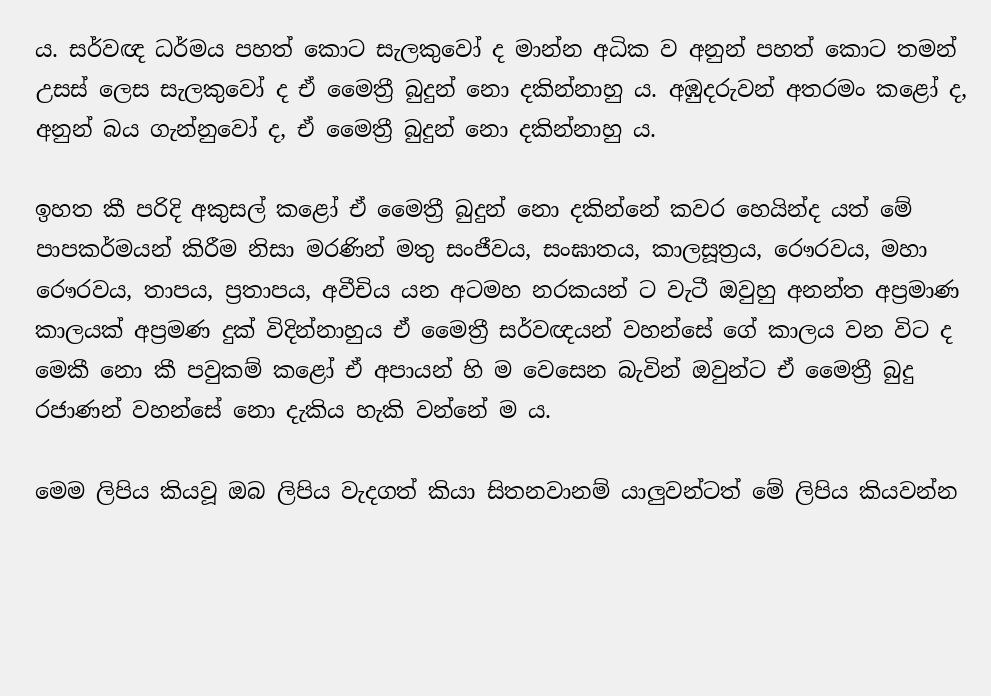ය. සර්වඥ ධර්මය පහත් කොට සැලකුවෝ ද මාන්න අධික ව අනුන් පහත් කොට තමන් උසස් ලෙස සැලකුවෝ ද ඒ මෛත්‍රී බුදුන් නො දකින්නාහු ය. අඹුදරුවන් අතරමං කළෝ ද, අනුන් බය ගැන්නුවෝ ද, ඒ මෛත්‍රී බුදුන් නො දකින්නාහු ය.

ඉහත කී පරිදි අකුසල් කළෝ ඒ මෛත්‍රී බුදුන් නො දකින්නේ කවර හෙයින්ද යත් මේ පාපකර්මයන් කිරීම නිසා මරණින් මතු සංජීවය, සංඝාතය, කාලසූත්‍රය, රෞරවය, මහා රෞරවය, තාපය, ප්‍රතාපය, අවීචිය යන අටමහ නරකයන් ට වැටී ඔවුහු අනන්ත අප්‍රමාණ කාලයක් අප්‍රමණ දුක් විදින්නාහුය ඒ මෛත්‍රී සර්වඥයන් වහන්සේ ගේ කාලය වන විට ද මෙකී නො කී පවුකම් කළෝ ඒ අපායන් හි ම වෙසෙන බැවින් ඔවුන්ට ඒ මෛත්‍රී බුදු රජාණන් වහන්සේ නො දැකිය හැකි වන්නේ ම ය.

මෙම ලිපිය කියවූ ඔබ ලිපිය වැදගත් කියා සිතනවානම් යාලුවන්ටත් මේ ලිපිය කියවන්න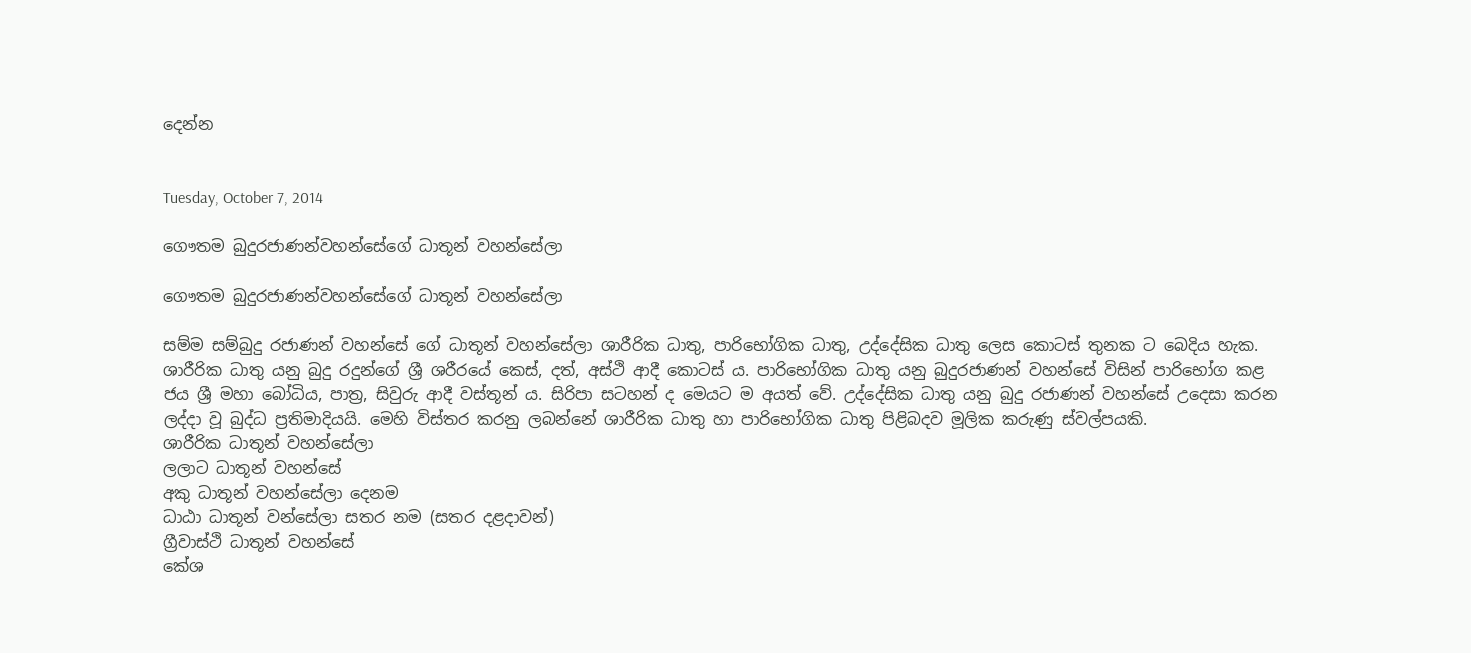දෙන්න


Tuesday, October 7, 2014

ගෞතම බුදුරජාණන්වහන්සේගේ ධාතූන් වහන්සේලා

ගෞතම බුදුරජාණන්වහන්සේගේ ධාතූන් වහන්සේලා

සම්ම සම්බුදු රජාණන් වහන්සේ ගේ ධාතූන් වහන්සේලා ශාරීරික ධාතු, පාරිභෝගික ධාතු, උද්දේසික ධාතු ලෙස කොටස් තුනක ට බෙදිය හැක. ශාරීරික ධාතු යනු බුදු රදුන්ගේ ශ්‍රී ශරීරයේ කෙස්, දත්, අස්ථි ආදී කොටස් ය. පාරිභෝගික ධාතු යනු බුදුරජාණන් වහන්සේ විසින් පාරිභෝග කළ ජය ශ්‍රී මහා බෝධිය, පාත්‍ර, සිවුරු ආදී වස්තූන් ය. සිරිපා සටහන් ද මෙයට ම අයත් වේ. උද්දේසික ධාතු යනු බුදු රජාණන් වහන්සේ උදෙසා කරන ලද්දා වූ බුද්ධ ප්‍රතිමාදියයි. මෙහි විස්තර කරනු ලබන්නේ ශාරීරික ධාතු හා පාරිභෝගික ධාතු පිළිබදව මූලික කරුණු ස්වල්පයකි.
ශාරීරික ධාතූන් වහන්සේලා
ලලාට ධාතූන් වහන්සේ
අකු ධාතූන් වහන්සේලා දෙනම
ධාඨා ධාතූන් වන්සේලා සතර නම (සතර දළදාවන්)
ග්‍රීවාස්ථි ධාතූන් වහන්සේ
කේශ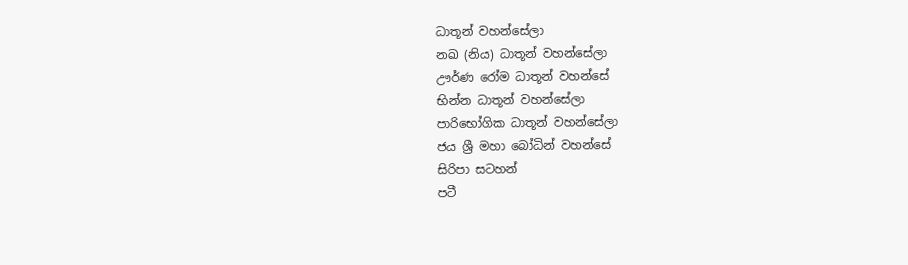ධාතූන් වහන්සේලා
නඛ (නිය) ධාතූන් වහන්සේලා
ඌර්ණ රෝම ධාතූන් වහන්සේ
භින්න ධාතූන් වහන්සේලා
පාරිභෝගික ධාතූන් වහන්සේලා
ජය ශ්‍රී මහා බෝධින් වහන්සේ
සිරිපා සටහන්
පටී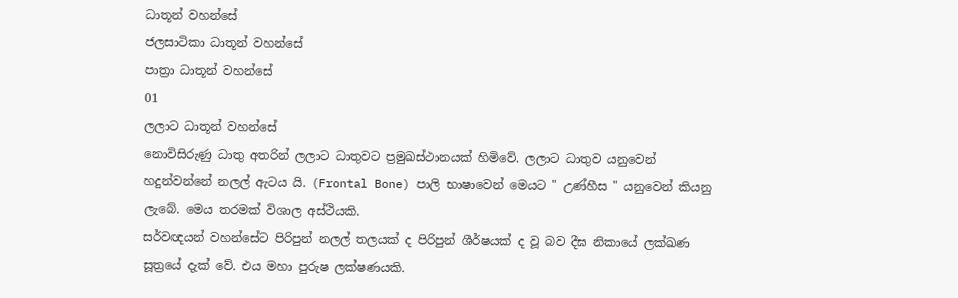ධාතූන් වහන්සේ
ජලසාටිකා ධාතූන් වහන්සේ
පාත්‍රා ධාතූන් වහන්සේ
01
ලලාට ධාතූන් වහන්සේ
නොවිසිරුණු ධාතු අතරින් ලලාට ධාතුවට ප්‍රමුඛස්ථානයක් හිමිවේ. ලලාට ධාතුව යනුවෙන් හදුන්වන්නේ නලල් ඇටය යි. (Frontal Bone) පාලි භාෂාවෙන් මෙයට " උණ්හීස " යනුවෙන් කියනු ලැබේ. මෙය තරමක් විශාල අස්ථියකි.
සර්වඥයන් වහන්සේට පිරිපුන් නලල් තලයක් ද පිරිපුන් ශීර්ෂයක් ද වූ බව දීඝ නිකායේ ලක්ඛණ සූත්‍රයේ දැක් වේ. එය මහා පුරුෂ ලක්ෂණයකි.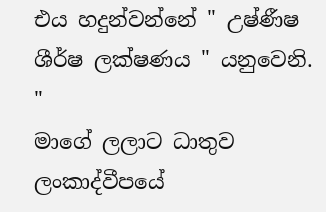එය හදුන්වන්නේ " උෂ්ණීෂ ශීර්ෂ ලක්ෂණය " යනුවෙනි.
"
මාගේ ලලාට ධාතුව ලංකාද්වීපයේ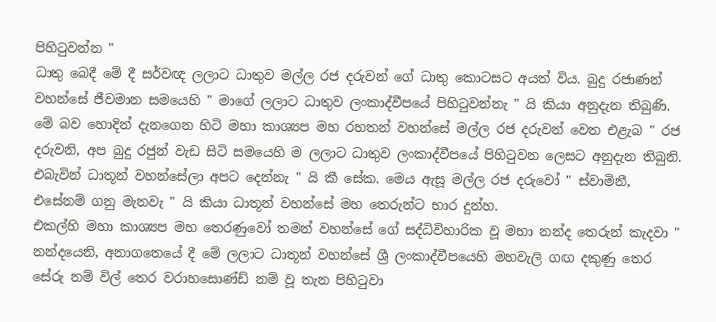පිහිටුවන්න "
ධාතු බෙදී මේ දී සර්වඥ ලලාට ධාතුව මල්ල රජ දරුවන් ගේ ධාතු කොටසට අයත් විය. බුදු රජාණන් වහන්සේ ජීවමාන සමයෙහි " මාගේ ලලාට ධාතුව ලංකාද්වීපයේ පිහිටුවන්නැ " යි කියා අනුදැන තිබුණි. මේ බව හොදින් දැනගෙන හිටි මහා කාශ්‍යප මහ රහතන් වහන්සේ මල්ල රජ දරුවන් වෙත එළැබ " රජ දරුවනි, අප බුදු රජුන් වැඩ සිටි සමයෙහි ම ලලාට ධාතුව ලංකාද්වීපයේ පිහිටුවන ලෙසට අනුදැන තිබුනි. එබැවින් ධාතූන් වහන්සේලා අපට දෙන්නැ " යි කී සේක. මෙය ඇසූ මල්ල රජ දරුවෝ " ස්වාමිනී, එසේනම් ගනු මැනවැ " යි කියා ධාතූන් වහන්සේ මහ තෙරුන්ට භාර දුන්හ.
එකල්හි මහා කාශ්‍යප මහ තෙරණුවෝ තමන් වහන්සේ ගේ සද්ධිවිහාරික වූ මහා නන්ද තෙරුන් කැදවා " නන්දයෙනි, අනාගතෙයේ දී මේ ලලාට ධාතූන් වහන්සේ ශ්‍රී ලංකාද්වීපයෙහි මහවැලි ගඟ දකුණු තෙර සේරු නම් විල් තෙර වරාහසොණ්ඩ් නම් වූ තැන පිහිටුවා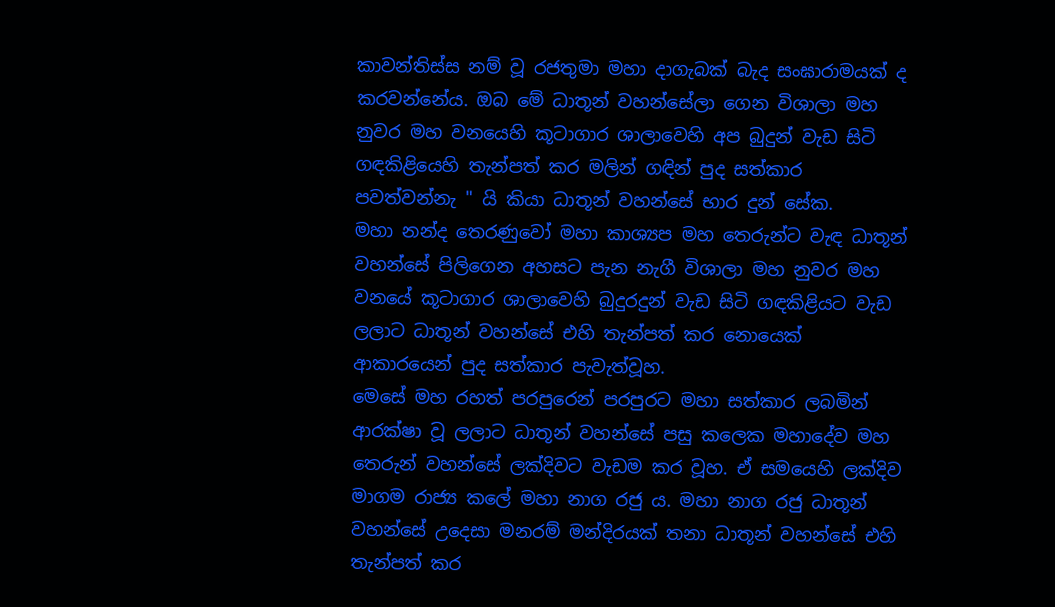කාවන්තිස්ස නම් වූ රජතුමා මහා දාගැබක් බැද සංඝාරාමයක් ද කරවන්නේය. ඔබ මේ ධාතූන් වහන්සේලා ගෙන විශාලා මහ නුවර මහ වනයෙහි කූටාගාර ශාලාවෙහි අප බුදුන් වැඩ සිටි ගඳකිළියෙහි තැන්පත් කර මලින් ගඳින් පුද සත්කාර පවත්වන්නැ " යි කියා ධාතූන් වහන්සේ භාර දුන් සේක.
මහා නන්ද තෙරණුවෝ මහා කාශ්‍යප මහ තෙරුන්ට වැඳ ධාතූන් වහන්සේ පිලිගෙන අහසට පැන නැගී විශාලා මහ නුවර මහ වනයේ කූටාගාර ශාලාවෙහි බුදුරදුන් වැඩ සිටි ගඳකිළියට වැඩ ලලාට ධාතූන් වහන්සේ එහි තැන්පත් කර නොයෙක් ආකාරයෙන් පුද සත්කාර පැවැත්වූහ.
මෙසේ මහ රහත් පරපුරෙන් පරපුරට මහා සත්කාර ලබමින් ආරක්ෂා වූ ලලාට ධාතූන් වහන්සේ පසු කලෙක මහාදේව මහ තෙරුන් වහන්සේ ලක්දිවට වැඩම කර වූහ. ඒ සමයෙහි ලක්දිව මාගම රාජ්‍ය කලේ මහා නාග රජු ය. මහා නාග රජු ධාතූන් වහන්සේ උදෙසා මනරම් මන්දිරයක් තනා ධාතූන් වහන්සේ එහි තැන්පත් කර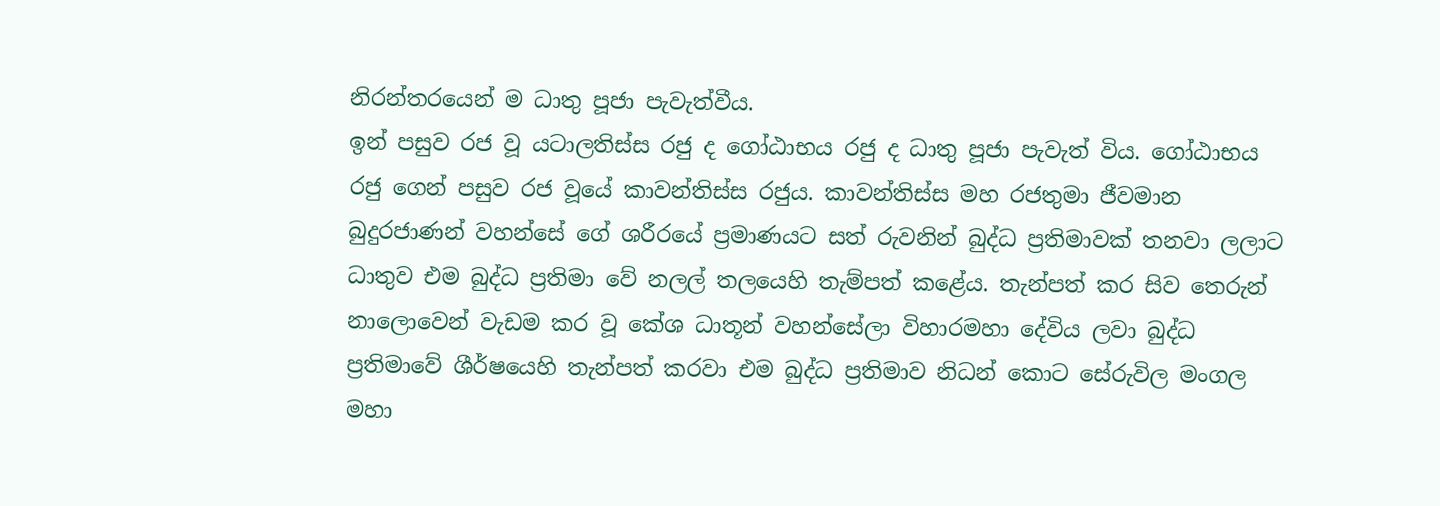නිරන්තරයෙන් ම ධාතු පූජා පැවැත්වීය.
ඉන් පසුව රජ වූ යටාලතිස්ස රජු ද ගෝඨාභය රජු ද ධාතු පූජා පැවැත් විය. ගෝඨාභය රජු ගෙන් පසුව රජ වූයේ කාවන්තිස්ස රජුය. කාවන්තිස්ස මහ රජතුමා ජීවමාන බුදුරජාණන් වහන්සේ ගේ ශරීරයේ ප්‍රමාණයට සත් රුවනින් බුද්ධ ප්‍රතිමාවක් තනවා ලලාට ධාතුව එම බුද්ධ ප්‍රතිමා වේ නලල් තලයෙහි තැම්පත් කළේය. තැන්පත් කර සිව තෙරුන් නාලොවෙන් වැඩම කර වූ කේශ ධාතූන් වහන්සේලා විහාරමහා දේවිය ලවා බුද්ධ ප්‍රතිමාවේ ශීර්ෂයෙහි තැන්පත් කරවා එම බුද්ධ ප්‍රතිමාව නිධන් කොට සේරුවිල මංගල මහා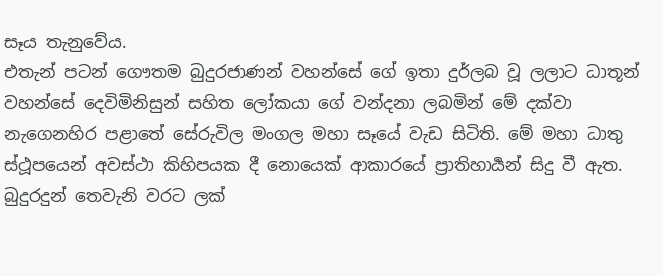සෑය තැනුවේය.
එතැන් පටන් ගෞතම බුදුරජාණන් වහන්සේ ගේ ඉතා දුර්ලබ වූ ලලාට ධාතූන් වහන්සේ දෙවිමිනිසුන් සහිත ලෝකයා ගේ වන්දනා ලබමින් මේ දක්වා නැගෙනහිර පළාතේ සේරුවිල මංගල මහා සෑයේ වැඩ සිටිති. මේ මහා ධාතු ස්ථූපයෙන් අවස්ථා කිහිපයක දී නොයෙක් ආකාරයේ ප්‍රාතිහාර්‍යන් සිදු වී ඇත.
බුදුරදුන් තෙවැනි වරට ලක්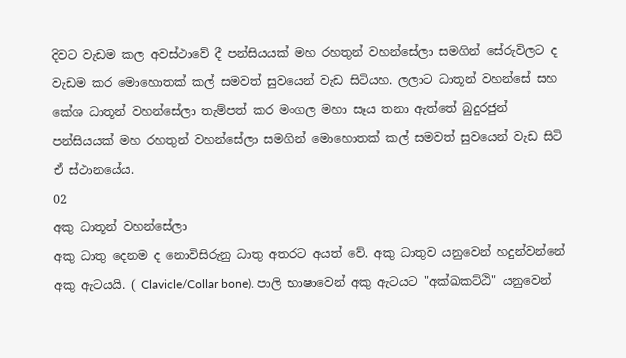දිවට වැඩම කල අවස්ථාවේ දී පන්සියයක් මහ රහතුන් වහන්සේලා සමගින් සේරුවිලට ද වැඩම කර මොහොතක් කල් සමවත් සුවයෙන් වැඩ සිටියහ. ලලාට ධාතූන් වහන්සේ සහ කේශ ධාතූන් වහන්සේලා තැම්පත් කර මංගල මහා සෑය තනා ඇත්තේ බුදුරජුන් පන්සියයක් මහ රහතුන් වහන්සේලා සමගින් මොහොතක් කල් සමවත් සුවයෙන් වැඩ සිටි ඒ ස්ථානයේය.
02
අකු ධාතූන් වහන්සේලා
අකු ධාතු දෙනම ද නොවිසිරුනු ධාතු අතරට අයත් වේ. අකු ධාතුව යනුවෙන් හදුන්වන්නේ අකු ඇටයයි. ( Clavicle/Collar bone). පාලි භාෂාවෙන් අකු ඇටයට "අක්ඛකට්ඨි" යනුවෙන්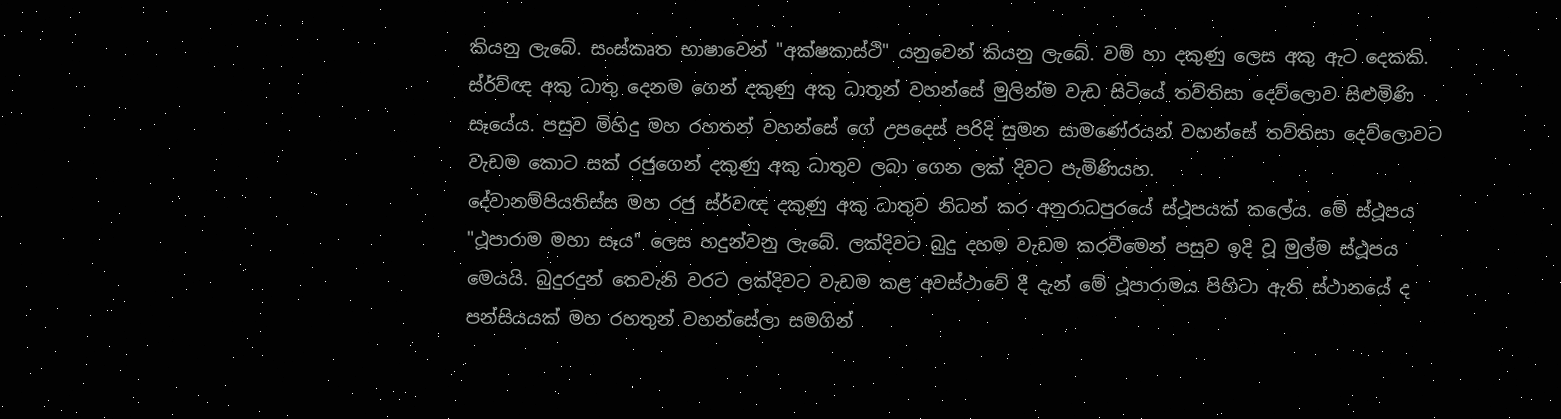කියනු ලැබේ. සංස්කෘත භාෂාවෙන් "අක්ෂකාස්ථි" යනුවෙන් කියනු ලැබේ. වම් හා දකුණු ලෙස අකු ඇට දෙකකි.
ස්ර්ව්ඥ අකු ධාතු දෙනම ගෙන් දකුණු අකු ධාතූන් වහන්සේ මුලින්ම වැඩ සිටියේ තව්තිසා දෙව්ලොව සිළුමිණි සෑයේය. පසුව මිහිදු මහ රහතන් වහන්සේ ගේ උපදෙස් පරිදි සුමන සාමණේරයන් වහන්සේ තව්තිසා දෙව්ලොවට වැඩම කොට සක් රජුගෙන් දකුණු අකු ධාතුව ලබා ගෙන ලක් දිවට පැමිණියහ.
දේවානම්පියතිස්ස මහ රජු ස්ර්වඥ දකුණු අකු ධාතුව නිධන් කර අනුරාධපුරයේ ස්ථූපයක් කලේය. මේ ස්ථූපය "ථූපාරාම මහා සෑය" ලෙස හදුන්වනු ලැබේ. ලක්දිවට බුදු දහම වැඩම කරවීමෙන් පසුව ඉදි වූ මුල්ම ස්ථූපය මෙයයි. බුදුරදුන් තෙවැනි වරට ලක්දිවට වැඩම කළ අවස්ථාවේ දී දැන් මේ ථූපාරාමය පිහිටා ඇති ස්ථානයේ ද පන්සියයක් මහ රහතුන් වහන්සේලා සමගින්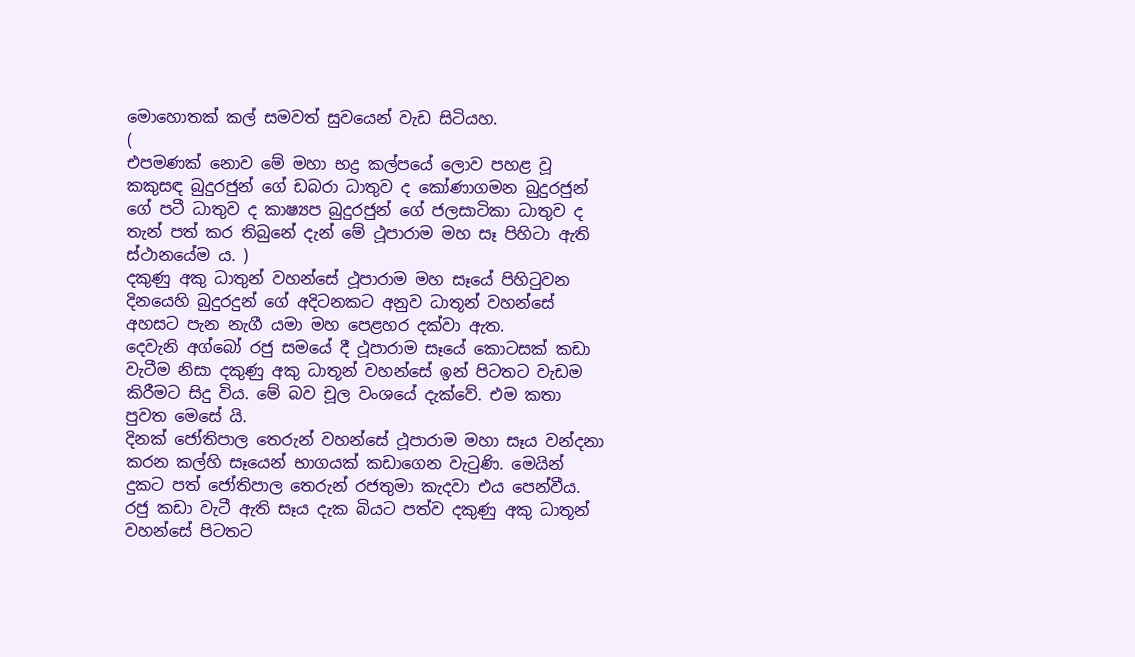මොහොතක් කල් සමවත් සුවයෙන් වැඩ සිටියහ.
(
එපමණක් නොව මේ මහා භද්‍ර කල්පයේ ලොව පහළ වූ කකුසඳ බුදුරජුන් ගේ ඩබරා ධාතුව ද කෝණාගමන බුදුරජුන් ගේ පටී ධාතුව ද කාෂ්‍යප බුදුරජුන් ගේ ජලසාටිකා ධාතුව ද තැන් පත් කර තිබුනේ දැන් මේ ථූපාරාම මහ සෑ පිහිටා ඇති ස්ථානයේම ය. )
දකුණු අකු ධාතුන් වහන්සේ ථූපාරාම මහ සෑයේ පිහිටුවන දිනයෙහි බුදුරදුන් ගේ අදිටනකට අනුව ධාතූන් වහන්සේ අහසට පැන නැගී යමා මහ පෙළහර දක්වා ඇත.
දෙවැනි අග්බෝ රජු සමයේ දී ථූපාරාම සෑයේ කොටසක් කඩා වැටීම නිසා දකුණු අකු ධාතූන් වහන්සේ ඉන් පිටතට වැඩම කිරීමට සිදු විය. මේ බව චූල වංශයේ දැක්වේ. එම කතා පුවත මෙසේ යි.
දිනක් ජෝතිපාල තෙරුන් වහන්සේ ථූපාරාම මහා සෑය වන්දනා කරන කල්හි සෑයෙන් භාගයක් කඩාගෙන වැටුණි. මෙයින් දුකට පත් ජෝතිපාල තෙරුන් රජතුමා කැදවා එය පෙන්වීය. රජු කඩා වැටී ඇති සෑය දැක බියට පත්ව දකුණු අකු ධාතූන් වහන්සේ පිටතට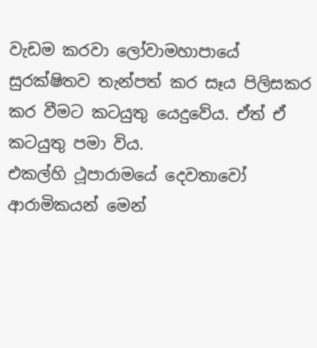වැඩම කරවා ලෝවාමහාපායේ සුරක්ෂිතව තැන්පත් කර සෑය පිලිසකර කර වීමට කටයුතු යෙදුවේය. ඒත් ඒ කටයුතු පමා විය.
එකල්හි ථූපාරාමයේ දෙවතාවෝ ආරාමිකයන් මෙන්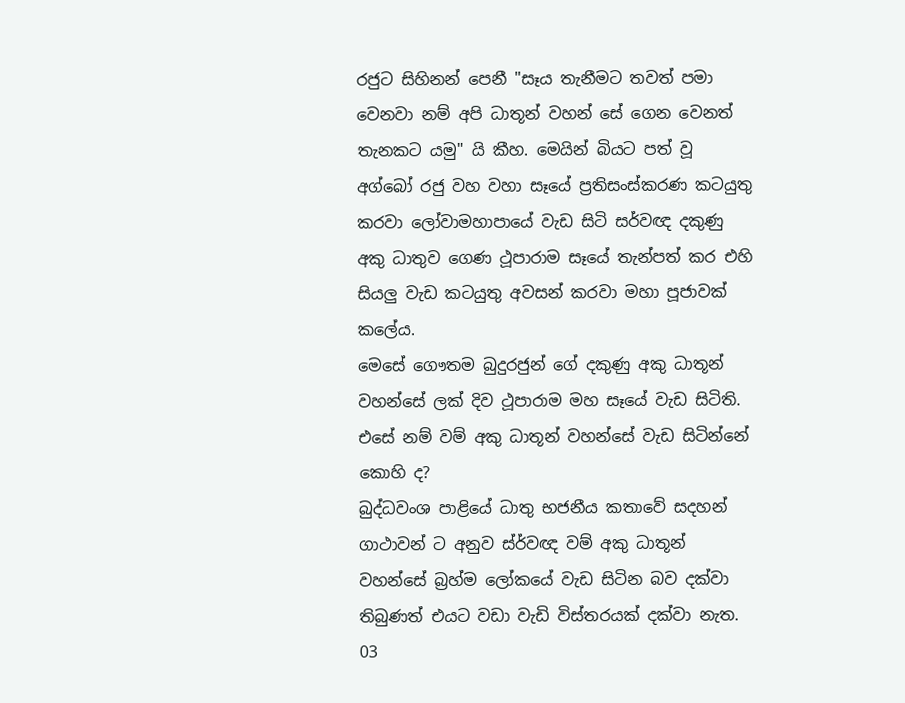රජුට සිහිනන් පෙනී "සෑය තැනීමට තවත් පමා වෙනවා නම් අපි ධාතූන් වහන් සේ ගෙන වෙනත් තැනකට යමු" යි කීහ. මෙයින් බියට පත් වූ අග්බෝ රජු වහ වහා සෑයේ ප්‍රතිසංස්කරණ කටයුතු කරවා ලෝවාමහාපායේ වැඩ සිටි සර්වඥ දකුණු අකු ධාතුව ගෙණ ථූපාරාම සෑයේ තැන්පත් කර එහි සියලු වැඩ කටයුතු අවසන් කරවා මහා පූජාවක් කලේය.
මෙසේ ගෞතම බුදුරජුන් ගේ දකුණු අකු ධාතූන් වහන්සේ ලක් දිව ථූපාරාම මහ සෑයේ වැඩ සිටිති. එසේ නම් වම් අකු ධාතූන් වහන්සේ වැඩ සිටින්නේ කොහි ද?
බුද්ධවංශ පාළියේ ධාතු භජනීය කතාවේ සදහන් ගාථාවන් ට අනුව ස්ර්වඥ වම් අකු ධාතූන් වහන්සේ බ්‍රහ්ම ලෝකයේ වැඩ සිටින බව දක්වා තිබුණත් එයට වඩා වැඩි විස්තරයක් දක්වා නැත.
03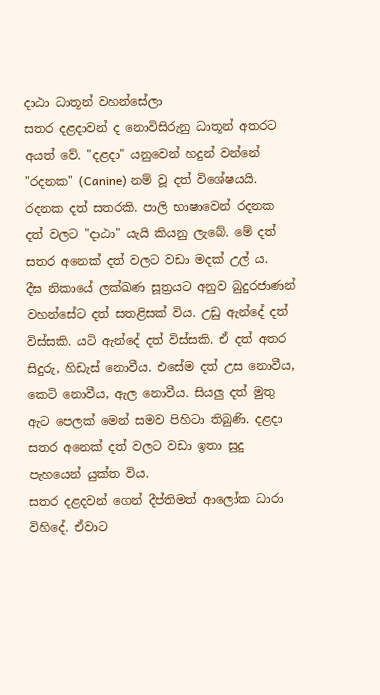දාඨා ධාතූන් වහන්සේලා
සතර දළදාවන් ද නොවිසිරුනු ධාතූන් අතරට අයත් වේ. "දළදා" යනුවෙන් හදුන් වන්නේ "රදනක" (Canine) නම් වූ දත් විශේෂයයි.
රදනක දත් සතරකි. පාලි භාෂාවෙන් රදනක දත් වලට "දාඨා" යැයි කියනු ලැබේ. මේ දත් සතර අනෙක් දත් වලට වඩා මදක් උල් ය.
දීඝ නිකායේ ලක්ඛණ සූත්‍රයට අනුව බුදුරජාණන් වහන්සේට දත් සතළිසක් විය. උඩු ඇන්දේ දත් විස්සකි. යටි ඇන්දේ දත් විස්සකි. ඒ දත් අතර සිදුරු, හිඩැස් නොවීය. එසේම දත් උස නොවීය, කෙටි නොවීය, ඇල නොවීය. සියලු දත් මුතු ඇට පෙලක් මෙන් සමව පිහිටා තිබුණි. දළදා සතර අනෙක් දත් වලට වඩා ඉතා සුදු පැහයෙන් යුක්ත විය.
සතර දළදවන් ගෙන් දීප්තිමත් ආලෝක ධාරා විහිදේ. ඒවාට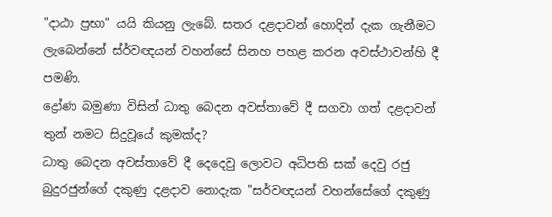"දාඨා ප්‍රභා" යයි කියනු ලැබේ. සතර දළදාවන් හොදින් දැක ගැනීමට ලැබෙන්නේ ස්ර්වඥයන් වහන්සේ සිනහ පහළ කරන අවස්ථාවන්හි දී පමණි.
ද්‍රෝණ බමුණා විසින් ධාතු බෙදන අවස්තාවේ දී සගවා ගත් දළදාවන් තුන් නමට සිදුවූයේ කුමක්ද?
ධාතු බෙදන අවස්තාවේ දී දෙදෙවු ලොවට අධිපති සක්‍ දෙවු රජු බුදුරජුන්ගේ දකුණු දළදාව නොදැක "සර්වඥයන් වහන්සේගේ දකුණු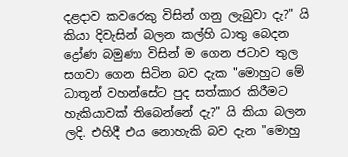දළදාව කවරෙකු විසින් ගනු ලැබුවා දැ?" යි කියා දිවැසින් බලන කල්හි ධාතු බෙදන ද්‍රෝණ බමුණා විසින් ම ගෙන ජටාව තුල සගවා ගෙන සිටින බව දැක "මොහුට මේ ධාතූන් වහන්සේට පුද සත්කාර කිරීමට හැකියාවක් තිබෙන්නේ දැ?" යි කියා බලන ලදි. එහිදී එය නොහැකි බව දැන "මොහු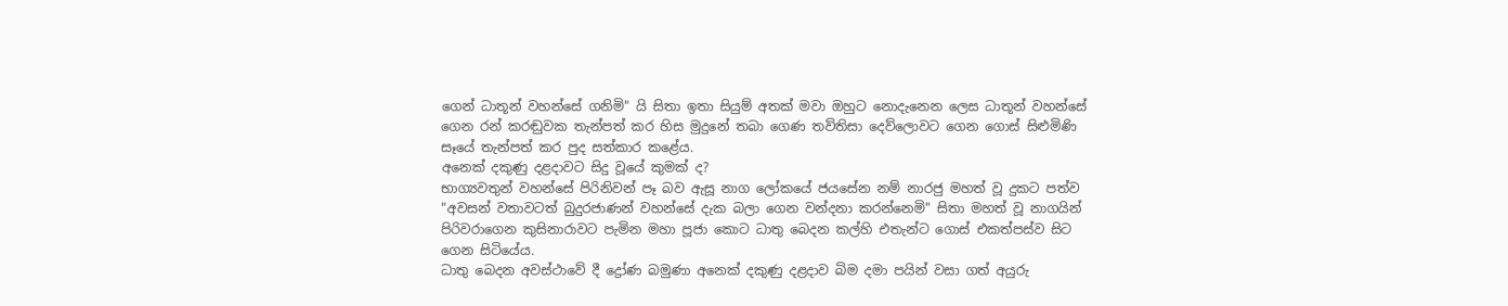ගෙන් ධාතූන් වහන්සේ ගනිමි" යි සිතා ඉතා සියුම් අතක් මවා ඔහුට නොදැනෙන ලෙස ධාතූන් වහන්සේ ගෙන රන් කරඬුවක තැන්පත් කර හිස මුදුනේ තබා ගෙණ තව්තිසා දෙව්ලොවට ගෙන ගොස් සිළුමිණි සෑයේ තැන්පත් කර පුද සත්කාර කළේය.
අනෙක් දකුණු දළදාවට සිදු වූයේ කුමක් ද?
භාග්‍යවතුන් වහන්සේ පිරිනිවන් පෑ බව ඇසූ නාග ලෝකයේ ජයසේන නම් නාරජු මහත් වූ දුකට පත්ව "අවසන් වතාවටත් බුදුරජාණන් වහන්සේ දැක බලා ගෙන වන්දනා කරන්නෙමි" සිතා මහත් වූ නාගයින් පිරිවරාගෙන කුසිනාරාවට පැමින මහා පූජා කොට ධාතු බෙදන කල්හි එතැන්ට ගොස් එකත්පස්ව සිට ගෙන සිටියේය.
ධාතු බෙදන අවස්ථාවේ දී ද්‍රෝණ බමුණා අනෙක් දකුණු දළදාව බිම දමා පයින් වසා ගත් අයුරු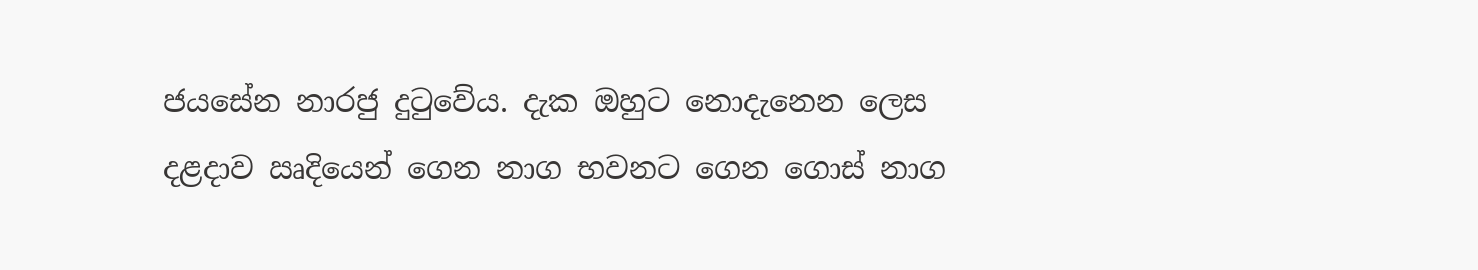ජයසේන නාරජු දුටුවේය. දැක ඔහුට නොදැනෙන ලෙස දළදාව ඍදියෙන් ගෙන නාග භවනට ගෙන ගොස් නාග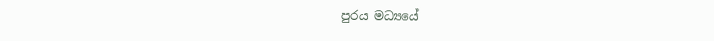පුරය මධ්‍යයේ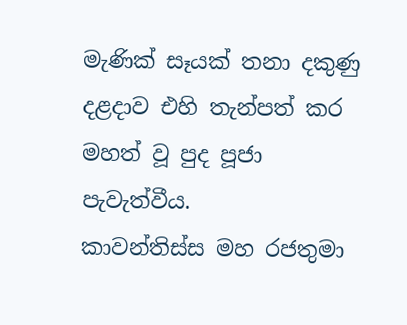මැණික් සෑයක් තනා දකුණු දළදාව එහි තැන්පත් කර මහත් වූ පුද පූජා පැවැත්වීය.
කාවන්තිස්ස මහ රජතුමා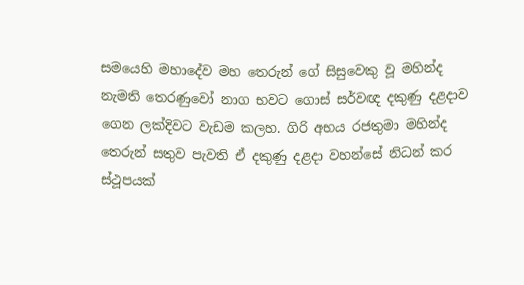සමයෙහි මහාදේව මහ තෙරුන් ගේ සිසුවෙකු වූ මහින්ද නැමති තෙරණුවෝ නාග භවට ගොස් සර්වඥ දකුණු දළදාව ගෙන ලක්දිවට වැඩම කලහ. ගිරි අභය රජතුමා මහින්ද තෙරුන් සතුව පැවති ඒ දකුණු දළදා වහන්සේ නිධන් කර ස්ථූපයක්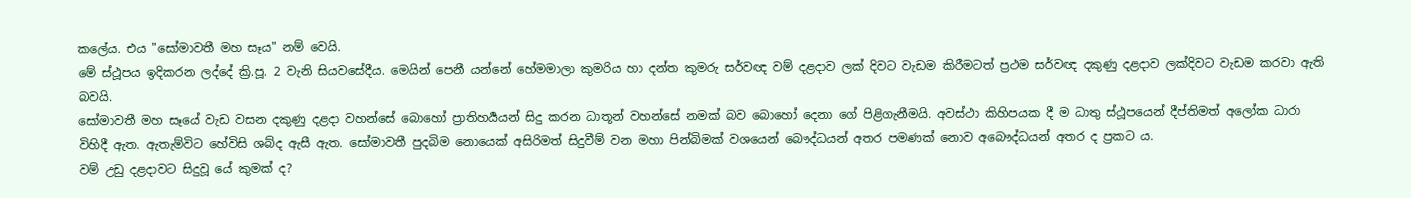කලේය. එය "සෝමාවතී මහ සෑය" නම් වෙයි.
මේ ස්ථූපය ඉදිකරන ලද්දේ ක්‍රි.පූ. 2 වැනි සියවසේදීය. මෙයින් පෙනී යන්නේ හේමමාලා කුමරිය හා දන්ත කුමරු සර්වඥ වම් දළදාව ලක් දිවට වැඩම කිරීමටත් ප්‍රථම සර්වඥ දකුණු දළදාව ලක්දිවට වැඩම කරවා ඇති බවයි.
සෝමාවතී මහ සෑයේ වැඩ වසන දකුණු දළදා වහන්සේ බොහෝ ප්‍රාතිහර්‍යයන් සිදු කරන ධාතූන් වහන්සේ නමක් බව බොහෝ දෙනා ගේ පිළිගැනීමයි. අවස්ථා කිහිපයක දී ම ධාතු ස්ථූපයෙන් දීප්තිමත් අලෝක ධාරා විහිදී ඇත. ඇතැම්විට හේවිසි ශබ්ද ඇසී ඇත. සෝමාවතී පුදබිම නොයෙක් අසිරිමත් සිදුවීම් වන මහා පින්බිමක් වශයෙන් බෞද්ධයන් අතර පමණක් නොව අබෞද්ධයන් අතර ද ප්‍රකට ය.
වම් උඩු දළදාවට සිදුවූ යේ කුමක් ද?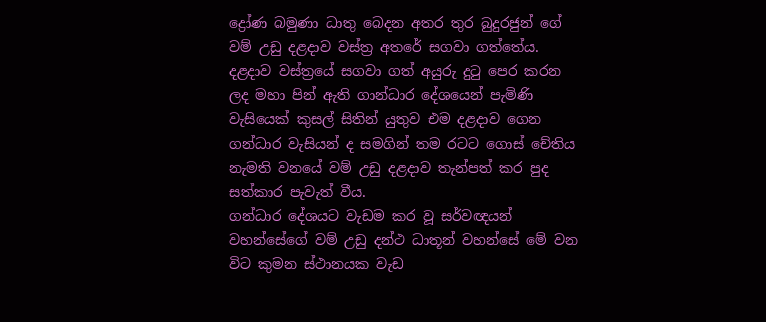ද්‍රෝණ බමුණා ධාතු බෙදන අතර තුර බුදුරජුන් ගේ වම් උඩු දළදාව වස්ත්‍ර අතරේ සගවා ගත්තේය. දළදාව වස්ත්‍රයේ සගවා ගත් අයුරු දුටු පෙර කරන ලද මහා පින් ඇති ගාන්ධාර දේශයෙන් පැමිණි වැසියෙක් කුසල් සිතින් යුතුව එම දළදාව ගෙන ගන්ධාර වැසියන් ද සමගින් තම රටට ගොස් චේතිය නැමති වනයේ වම් උඩු දළදාව තැන්පත් කර පුද සත්කාර පැවැත් වීය.
ගන්ධාර දේශයට වැඩම කර වූ සර්වඥයන් වහන්සේගේ වම් උඩු දන්ථ ධාතූන් වහන්සේ මේ වන විට කුමන ස්ථානයක වැඩ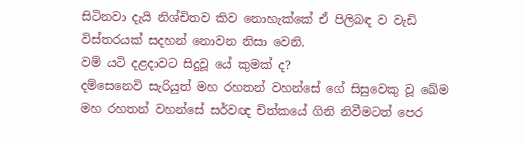සිටිනවා දැයි නිශ්චිතව කිව නොහැක්කේ ඒ පිලිබඳ ව වැඩි විස්තරයක් සදහන් නොවන නිසා වෙනි.
වම් යටි දළදාවට සිදුවූ යේ කුමක් ද?
දම්සෙනෙවි සැරියුත් මහ රහතන් වහන්සේ ගේ සිසුවෙකු වූ ඛේම මහ රහතන් වහන්සේ සර්වඥ චිත්කයේ ගිනි නිවීමටත් පෙර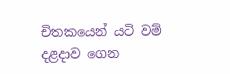චිතකයෙන් යටි වම් දළදාව ගෙන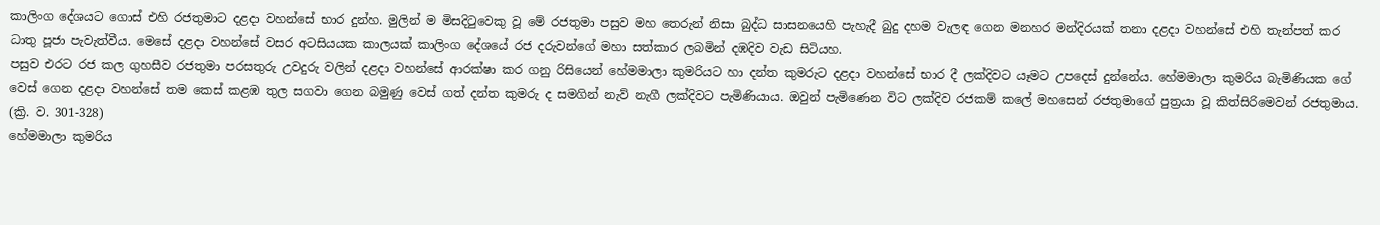කාලිංග දේශයට ගොස් එහි රජතුමාට දළදා වහන්සේ භාර දුන්හ. මුලින් ම මිසදිටුවෙකු වූ මේ රජතුමා පසුව මහ තෙරුන් නිසා බුද්ධ සාසනයෙහි පැහැදී බුදු දහම වැලඳ ගෙන මනහර මන්දිරයක් තනා දළදා වහන්සේ එහි තැන්පත් කර ධාතු පූජා පැවැත්වීය. මෙසේ දළදා වහන්සේ වසර අටසියයක කාලයක් කාලිංග දේශයේ රජ දරුවන්ගේ මහා සත්කාර ලබමින් දඹදිව වැඩ සිටියහ.
පසුව එරට රජ කල ගුහසීව රජතුමා පරසතුරු උවදුරු වලින් දළදා වහන්සේ ආරක්ෂා කර ගනු රිසියෙන් හේමමාලා කුමරියට හා දන්ත කුමරුට දළදා වහන්සේ භාර දී ලක්දිවට යෑමට උපදෙස් දුන්නේය. හේමමාලා කුමරිය බැමිණියක ගේ වෙස් ගෙන දළදා වහන්සේ තම කෙස් කළඹ තුල සගවා ගෙන බමුණු වෙස් ගත් දන්ත කුමරු ද සමගින් නැව් නැගී ලක්දිවට පැමිණියාය. ඔවුන් පැමිණෙන විට ලක්දිව රජකම් කලේ මහසෙන් රජතුමාගේ පුත්‍රයා වූ කිත්සිරිමෙවන් රජතුමාය. (ක්‍රි. ව. 301-328)
හේමමාලා කුමරිය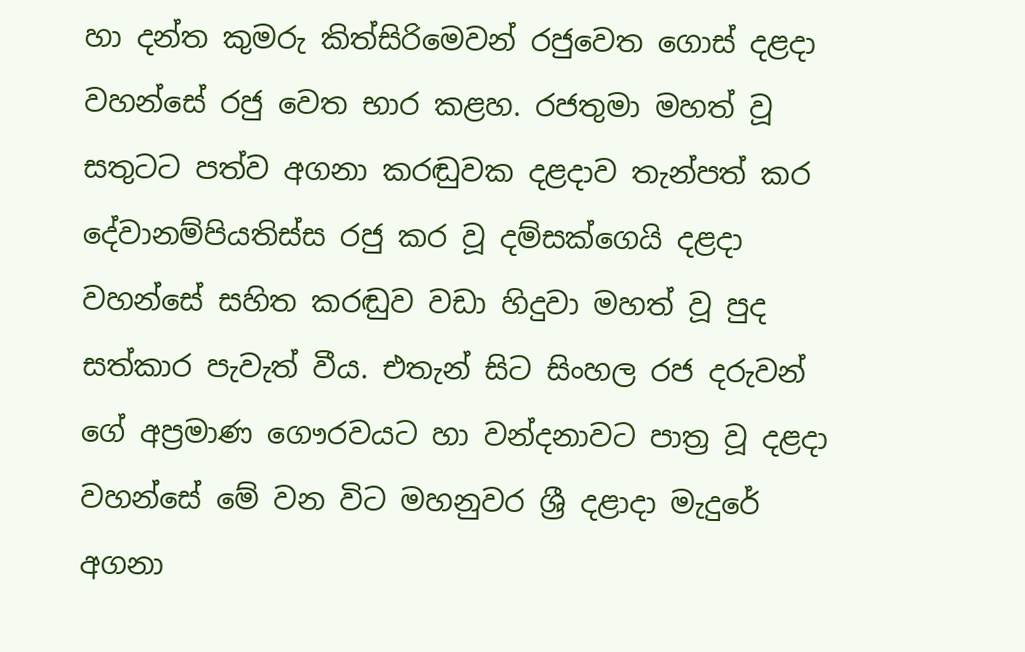හා දන්ත කුමරු කිත්සිරිමෙවන් රජුවෙත ගොස් දළදා වහන්සේ රජු වෙත භාර කළහ. රජතුමා මහත් වූ සතුටට පත්ව අගනා කරඬුවක දළදාව තැන්පත් කර දේවානම්පියතිස්ස රජු කර වූ දම්සක්ගෙයි දළදා වහන්සේ සහිත කරඬුව වඩා හිදුවා මහත් වූ පුද සත්කාර පැවැත් වීය. එතැන් සිට සිංහල රජ දරුවන් ගේ අප්‍රමාණ ගෞරවයට හා වන්දනාවට පාත්‍ර වූ දළදා වහන්සේ මේ වන විට මහනුවර ශ්‍රී දළාදා මැදුරේ අගනා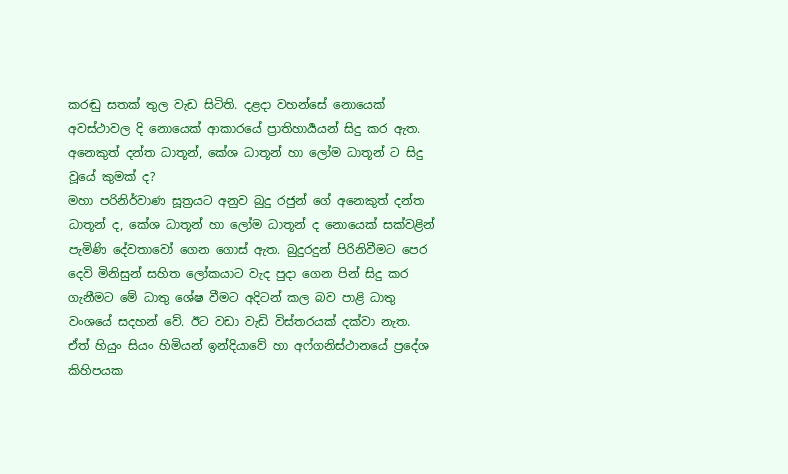කරඬු සතක් තුල වැඩ සිටිති. දළදා වහන්සේ නොයෙක් අවස්ථාවල දි නොයෙක් ආකාරයේ ප්‍රාතිහාර්‍යයන් සිදු කර ඇත.
අනෙකුත් දන්ත ධාතූන්, කේශ ධාතූන් හා ලෝම ධාතූන් ට සිදු වූයේ කුමක් ද?
මහා පරිනිර්වාණ සූත්‍රයට අනුව බුදු රජුන් ගේ අනෙකුත් දන්ත ධාතූන් ද, කේශ ධාතූන් හා ලෝම ධාතූන් ද නොයෙක් සක්වළින් පැමිණි දේවතාවෝ ගෙන ගොස් ඇත. බුදුරදුන් පිරිනිවීමට පෙර දෙවි මිනිසුන් සහිත ලෝකයාට වැද පුදා ගෙන පින් සිදු කර ගැනීමට මේ ධාතු ශේෂ වීමට අදිටන් කල බව පාළි ධාතු වංශයේ සදහන් වේ. ඊට වඩා වැඩි විස්තරයක් දක්වා නැත.
ඒත් හියුං සියං හිමියන් ඉන්දියාවේ හා අෆ්ගනිස්ථානයේ ප්‍රදේශ කිහිපයක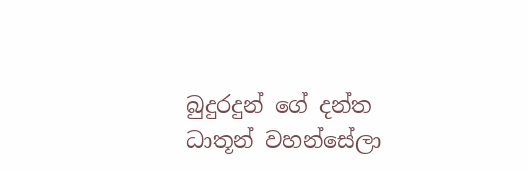බුදුරදුන් ගේ දන්ත ධාතූන් වහන්සේලා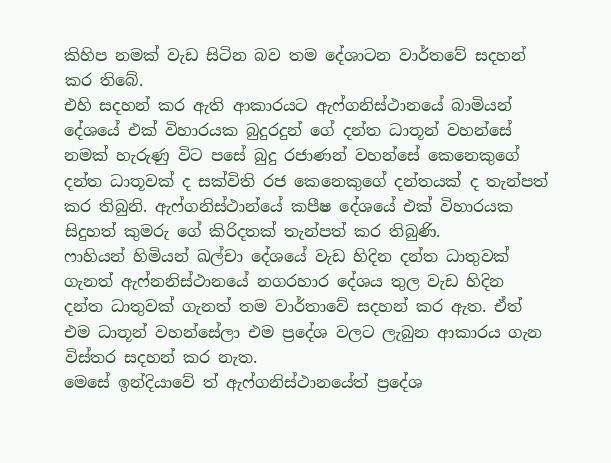කිහිප නමක් වැඩ සිටින බව තම දේශාටන වාර්තවේ සදහන් කර තිබේ.
එහි සදහන් කර ඇති ආකාරයට ඇෆ්ගනිස්ථානයේ බාමියන් දේශයේ එක් විහාරයක බුදුරදුන් ගේ දන්ත ධාතූන් වහන්සේ නමක් හැරුණු විට පසේ බුදු රජාණන් වහන්සේ කෙනෙකුගේ දන්ත ධාතූවක් ද සක්විති රජ කෙනෙකුගේ දන්තයක් ද තැන්පත් කර තිබුනි. ඇෆ්ගනිස්ථාන්යේ කපීෂ දේශයේ එක් විහාරයක සිදුහත් කුමරු ගේ කිරිදතක් තැන්පත් කර තිබුණි.
ෆාහියන් හිමියන් ඛල්චා දේශයේ වැඩ හිදින දන්ත ධාතුවක් ගැනත් ඇෆ්නනිස්ථානයේ නගරහාර දේශය තුල වැඩ හිදින දන්ත ධාතුවක් ගැනත් තම වාර්තාවේ සදහන් කර ඇත. ඒත් එම ධාතූන් වහන්සේලා එම ප්‍රදේශ වලට ලැබුන ආකාරය ගැන විස්තර සදහන් කර නැත.
මෙසේ ඉන්දියාවේ ත් ඇෆ්ගනිස්ථානයේත් ප්‍රදේශ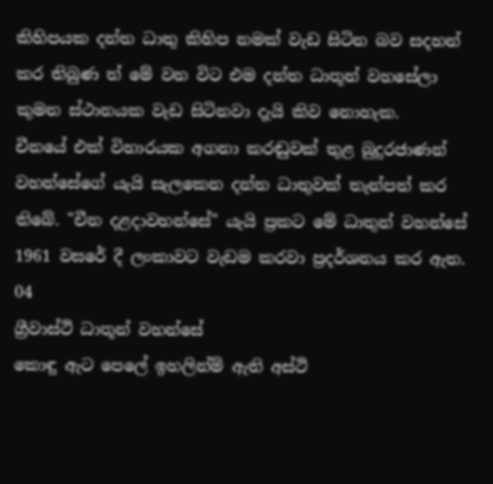කිහිපයක දන්ත ධාතු කිහිප නමක් වැඩ සිටින බව සදහන් කර තිබුණ ත් මේ වන විට එම දන්ත ධාතූන් වහසේලා කුමන ස්ථානයක වැඩ සිටිනවා දැයි කිව නොහැක.
චීනයේ එක් විහාරයක අගනා කරඬුවක් තුළ බුදුරජාණන් වහන්සේගේ යැයි සැලකෙන දන්ත ධාතුවක් තැන්පත් කර තිබේ. "චීන දළදාවහන්සේ" යැයි ප්‍රකට මේ ධාතුන් වහන්සේ 1961 වසරේ දී ලංකාවට වැඩම කරවා ප්‍රදර්ශනය කර ඇත.
04
ග්‍රීවාස්ථි ධාතූන් වහන්සේ
කොඳු ඇට පෙලේ ඉහලින්ම් ඇති අස්ථි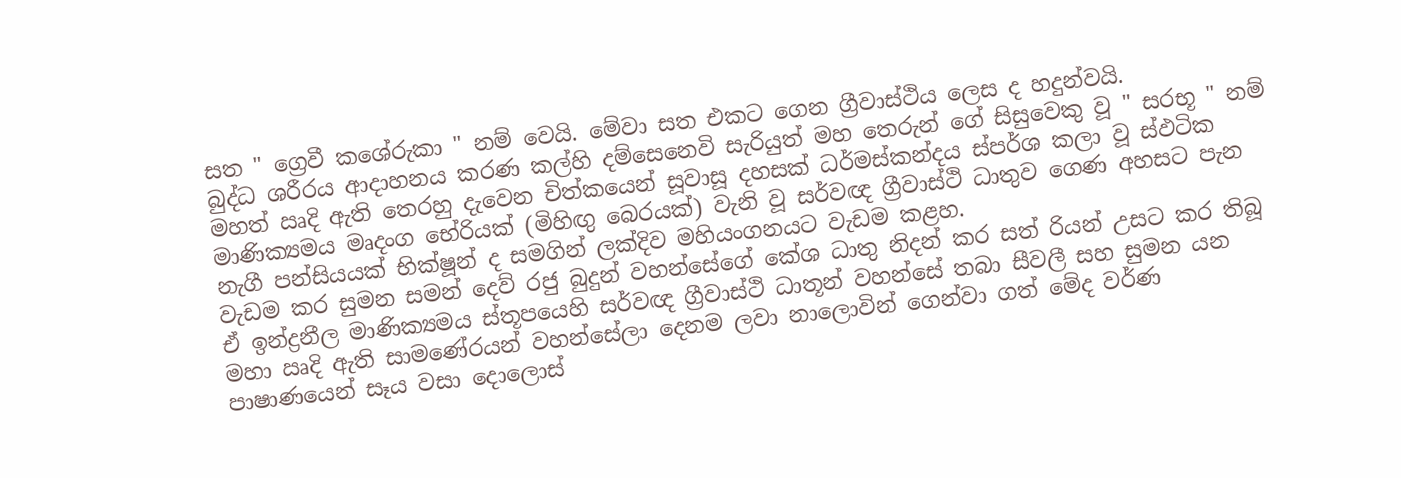සත " ග්‍රෙවී කශේරුකා " නම් වෙයි. මේවා සත එකට ගෙන ග්‍රීවාස්ථිය ලෙස ද හදුන්වයි.
බුද්ධ ශරීරය ආදාහනය කරණ කල්හි දම්සෙනෙවි සැරියුත් මහ තෙරුන් ගේ සිසුවෙකු වූ " සරභූ " නම් මහත් ඍදි ඇති තෙරහු දැවෙන චිත්කයෙන් සූවාසූ දහසක් ධර්මස්කන්දය ස්පර්ශ කලා වූ ස්ඵටික මාණික්‍යමය මෘදංග භේරියක් (මිහිඟු බෙරයක්) වැනි වූ සර්වඥ ග්‍රීවාස්ථි ධාතුව ගෙණ අහසට පැන නැගී පන්සියයක් භික්ෂූන් ද සමගින් ලක්දිව මහියංගනයට වැඩම කළහ.
වැඩම කර සුමන සමන් දෙව් රජු බුදුන් වහන්සේගේ කේශ ධාතු නිදන් කර සත්‍ රියන් උසට කර තිබූ ඒ ඉන්ද්‍රනීල මාණික්‍යමය ස්තූපයෙහි සර්වඥ ග්‍රීවාස්ථි ධාතූන් වහන්සේ තබා සීවලී සහ සුමන යන මහා ඍදි ඇති සාමණේරයන් වහන්සේලා දෙනම ලවා නාලොවින් ගෙන්වා ගත් මේද වර්ණ පාෂාණයෙන් සෑය වසා දොලොස්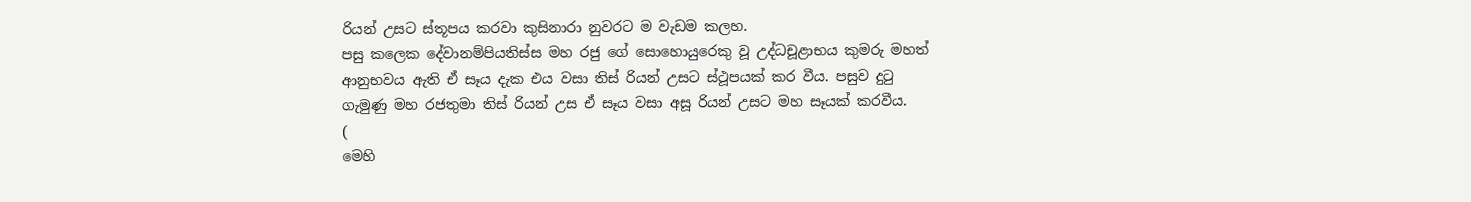රියන් උසට ස්තූපය කරවා කුසිනාරා නුවරට ම වැඩම කලහ.
පසු කලෙක දේවානම්පියතිස්ස මහ රජු ගේ සොහොයුරෙකු වූ උද්ධචූළාභය කුමරු මහත් ආනුභවය ඇති ඒ සෑය දැක එය වසා තිස් රියන් උසට ස්ථූපයක් කර වීය. පසුව දුටු ගැමුණු මහ රජතුමා තිස් රියන් උස ඒ සෑය වසා අසූ රියන් උසට මහ සෑයක් කරවීය.
(
මෙහි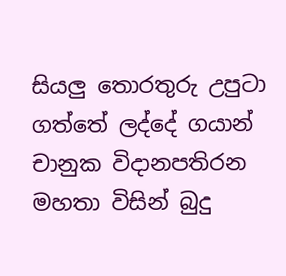සියලු තොරතුරු උපුටා ගත්තේ ලද්දේ ගයාන් චානුක විදානපතිරන මහතා විසින් බුදු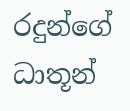රදුන්ගේ ධාතූන්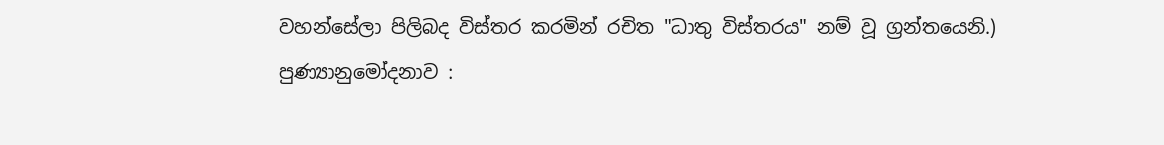වහන්සේලා පිලිබද විස්තර කරමින් රචිත "ධාතු විස්තරය" නම් වූ ග්‍රන්තයෙනි.)
පුණ්‍යානුමෝදනාව :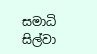සමාධි සිල්වා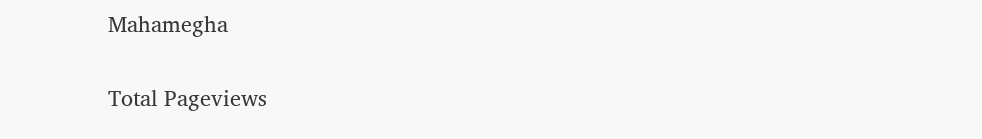Mahamegha

Total Pageviews